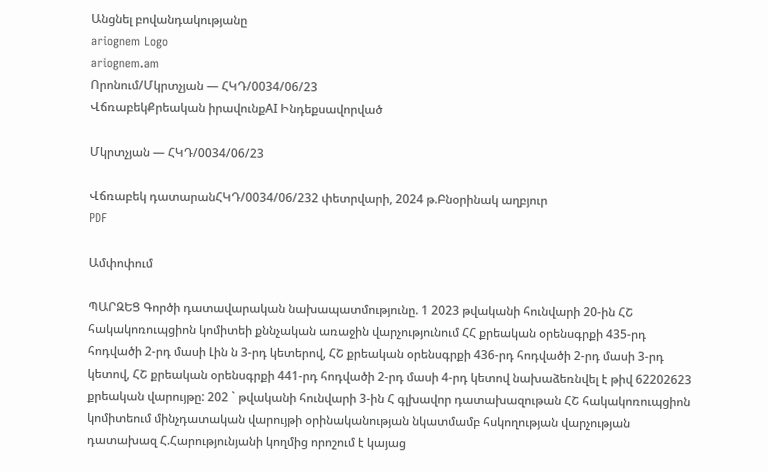Անցնել բովանդակությանը
ariognem Logo
ariognem.am
Որոնում/Մկրտչյան — ՀԿԴ/0034/06/23
ՎճռաբեկՔրեական իրավունքAI Ինդեքսավորված

Մկրտչյան — ՀԿԴ/0034/06/23

Վճռաբեկ դատարանՀԿԴ/0034/06/232 փետրվարի, 2024 թ.Բնօրինակ աղբյուր
PDF

Ամփոփում

ՊԱՐԶԵՑ Գործի դատավարական նախապատմությունը. 1 2023 թվականի հունվարի 20-ին ՀՇ հակակոռուպցիոն կոմիտեի քննչական առաջին վարչությունում ՀՀ քրեական օրենսգրքի 435-րդ հոդվածի 2-րդ մասի Լին ն 3-րդ կետերով, ՀՇ քրեական օրենսգրքի 436-րդ հոդվածի 2-րդ մասի 3-րդ կետով, ՀՇ քրեական օրենսգրքի 441-րդ հոդվածի 2-րդ մասի 4-րդ կետով նախաձեռնվել է թիվ 62202623 քրեական վարույթը: 202 ` թվականի հունվարի 3-ին Հ գլխավոր դատախազութան ՀՇ հակակոռուպցիոն կոմիտեում մինչդատական վարույթի օրինականության նկատմամբ հսկողության վարչության դատախազ Հ.Հարությունյանի կողմից որոշում է կայաց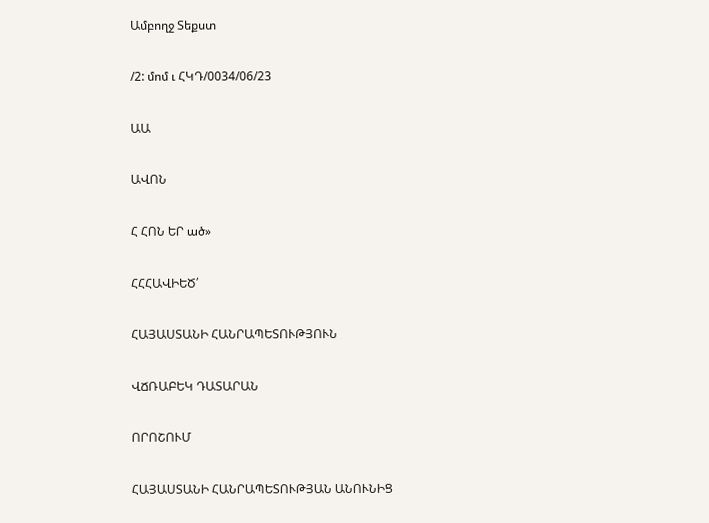Ամբողջ Տեքստ

/2: մոմ ւ ՀԿԴ/0034/06/23

ԱԱ

ԱՎՈՆ

Հ ՀՈՆ ԵՐ ած»

ՀՀՀԱՎԻԵԾ՛

ՀԱՅԱՍՏԱՆԻ ՀԱՆՐԱՊԵՏՈՒԹՅՈՒՆ

ՎՃՌԱԲԵԿ ԴԱՏԱՐԱՆ

ՈՐՈՇՈՒՄ

ՀԱՅԱՍՏԱՆԻ ՀԱՆՐԱՊԵՏՈՒԹՅԱՆ ԱՆՈՒՆԻՑ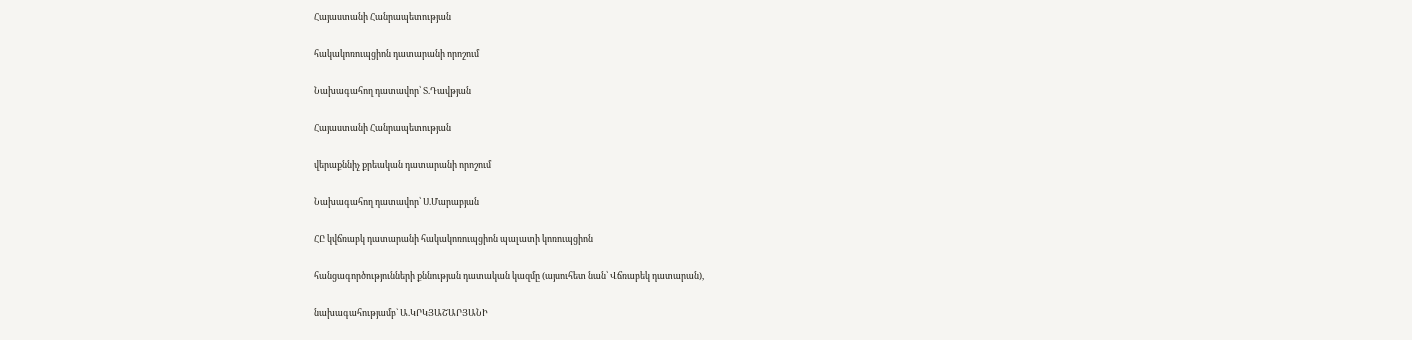Հայաստանի Հանրապետության

հակակոռուպցիոն դատարանի որոշում

Նախագահող դատավոր՝ Տ.Դավթյան

Հայաստանի Հանրապետության

վերաքննիչ քրեական դատարանի որոշում

Նախագահող դատավոր՝ Ս.Մարաբյան

ՀԸ կվճռաբկ դատարանի հակակոռուպցիոն պալատի կոռուպցիոն

հանցագործությունների քննության դատական կազմը (այսուհետ նան՝ Վճռաբեկ դատարան),

նախագահությամբ` Ա.ԿՐԿՅԱՇԱՐՅԱՆԻ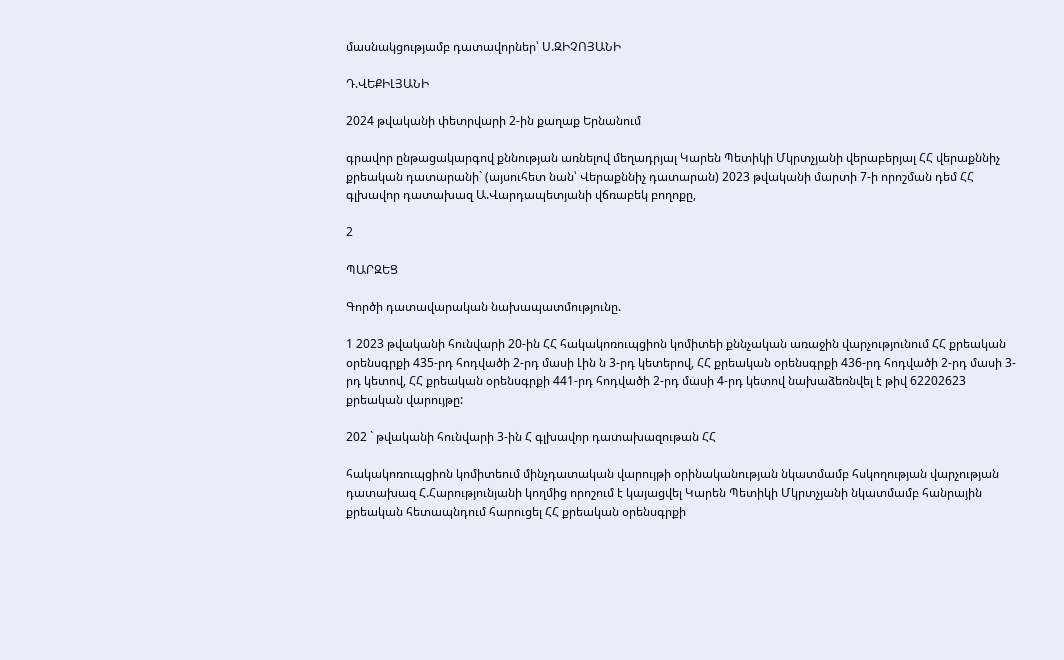մասնակցությամբ դատավորներ՝ Ս.ԶԻՉՈՅԱՆԻ

Դ.ՎԵՔԻԼՅԱՆԻ

2024 թվականի փետրվարի 2-ին քաղաք Երնանում

գրավոր ընթացակարգով քննության առնելով մեղադրյալ Կարեն Պետիկի Մկրտչյանի վերաբերյալ ՀՀ վերաքննիչ քրեական դատարանի` (այսուհետ նան՝ Վերաքննիչ դատարան) 2023 թվականի մարտի 7-ի որոշման դեմ ՀՀ գլխավոր դատախազ Ա.Վարդապետյանի վճռաբեկ բողոքը,

2

ՊԱՐԶԵՑ

Գործի դատավարական նախապատմությունը.

1 2023 թվականի հունվարի 20-ին ՀՀ հակակոռուպցիոն կոմիտեի քննչական առաջին վարչությունում ՀՀ քրեական օրենսգրքի 435-րդ հոդվածի 2-րդ մասի Լին ն 3-րդ կետերով, ՀՀ քրեական օրենսգրքի 436-րդ հոդվածի 2-րդ մասի 3-րդ կետով, ՀՀ քրեական օրենսգրքի 441-րդ հոդվածի 2-րդ մասի 4-րդ կետով նախաձեռնվել է թիվ 62202623 քրեական վարույթը:

202 ` թվականի հունվարի 3-ին Հ գլխավոր դատախազութան ՀՀ

հակակոռուպցիոն կոմիտեում մինչդատական վարույթի օրինականության նկատմամբ հսկողության վարչության դատախազ Հ.Հարությունյանի կողմից որոշում է կայացվել Կարեն Պետիկի Մկրտչյանի նկատմամբ հանրային քրեական հետապնդում հարուցել ՀՀ քրեական օրենսգրքի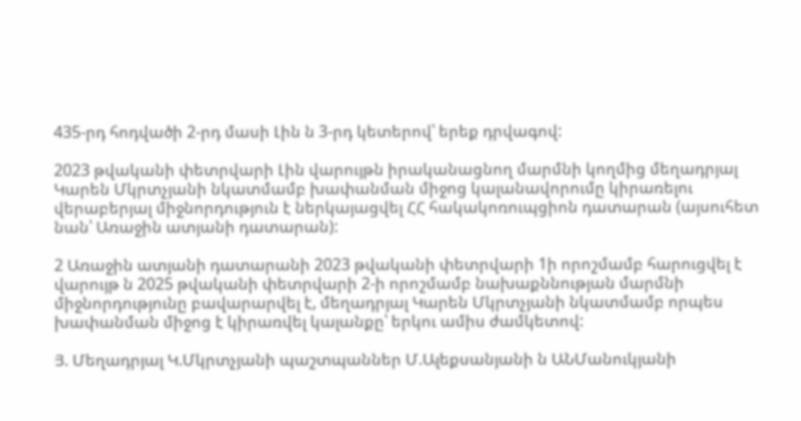435-րդ հոդվածի 2-րդ մասի Լին ն 3-րդ կետերով՝ երեք դրվագով:

2023 թվականի փետրվարի Լին վարույթն իրականացնող մարմնի կողմից մեղադրյալ Կարեն Մկրտչյանի նկատմամբ խափանման միջոց կալանավորումը կիրառելու վերաբերյալ միջնորդություն է ներկայացվել ՀՀ հակակոռուպցիոն դատարան (այսուհետ նան՝ Առաջին ատյանի դատարան):

2 Առաջին ատյանի դատարանի 2023 թվականի փետրվարի 1ի որոշմամբ հարուցվել է վարույթ ն 2025 թվականի փետրվարի 2-ի որոշմամբ նախաքննության մարմնի միջնորդությունը բավարարվել է, մեղադրյալ Կարեն Մկրտչյանի նկատմամբ որպես խափանման միջոց է կիրառվել կալանքը՝ երկու ամիս ժամկետով:

Յ. Մեղադրյալ Կ.Մկրտչյանի պաշտպաններ Մ.Ալեքսանյանի ն ԱՆՄանուկյանի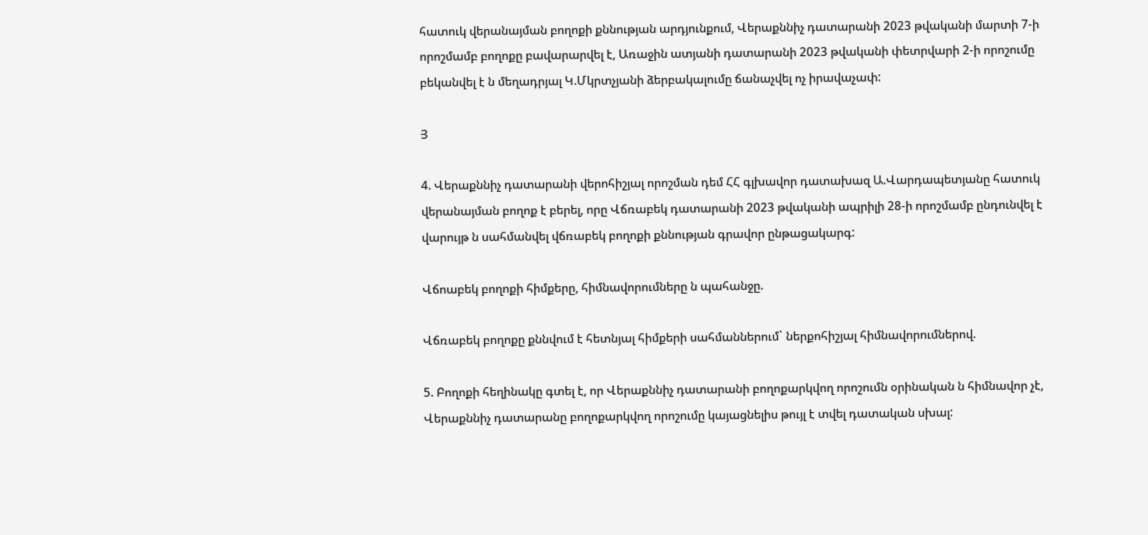հատուկ վերանայման բողոքի քննության արդյունքում, Վերաքննիչ դատարանի 2023 թվականի մարտի 7-ի որոշմամբ բողոքը բավարարվել է, Առաջին ատյանի դատարանի 2023 թվականի փետրվարի 2-ի որոշումը բեկանվել է ն մեղադրյալ Կ.Մկրտչյանի ձերբակալումը ճանաչվել ոչ իրավաչափ:

Յ

4. Վերաքննիչ դատարանի վերոհիշյալ որոշման դեմ ՀՀ գլխավոր դատախազ Ա.Վարդապետյանը հատուկ վերանայման բողոք է բերել, որը Վճռաբեկ դատարանի 2023 թվականի ապրիլի 28-ի որոշմամբ ընդունվել է վարույթ ն սահմանվել վճռաբեկ բողոքի քննության գրավոր ընթացակարգ:

Վճոաբեկ բողոքի հիմքերը, հիմնավորումները ն պահանջը.

Վճռաբեկ բողոքը քննվում է հետնյալ հիմքերի սահմաններում` ներքոհիշյալ հիմնավորումներով.

5. Բողոքի հեղինակը գտել է, որ Վերաքննիչ դատարանի բողոքարկվող որոշումն օրինական ն հիմնավոր չէ, Վերաքննիչ դատարանը բողոքարկվող որոշումը կայացնելիս թույլ է տվել դատական սխալ: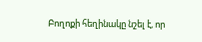Բողոքի հեղինակը նշել է, որ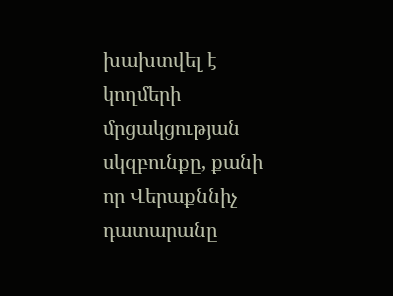խախտվել է կողմերի մրցակցության սկզբունքը, քանի որ Վերաքննիչ դատարանը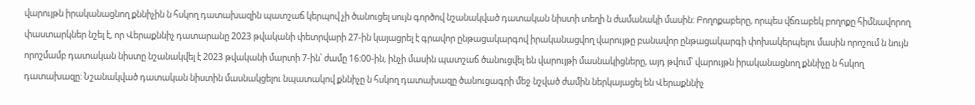վարույթն իրականացնող քննիչին ն հսկող դատախազին պատշաճ կերպով չի ծանուցել սույն գործով նշանակված դատական նիստի տեղի ն ժամանակի մասին: Բողոքաբերը, որպես վճռաբեկ բողոքը հիմնավորող փաստարկներ նշել է, որ Վերաքննիչ դատարանը 2023 թվականի փետրվարի 27-ին կայացրել է գրավոր ընթացակարգով իրականացվող վարույթը բանավոր ընթացակարգի փոխակերպելու մասին որոշում ն նույն որոշմամբ դատական նիստը նշանակվել է 2023 թվականի մարտի 7-ին՝ ժամը 16:00-ին, ինչի մասին պատշաճ ծանուցվել են վարույթի մասնակիցները, այդ թվում՝ վարույթն իրականացնող քննիչը ն հսկող դատախազը: Նշանակված դատական նիստին մասնակցելու նպատակով քննիչը ն հսկող դատախազը ծանուցագրի մեջ նշված ժամին ներկայացել են Վերաքննիչ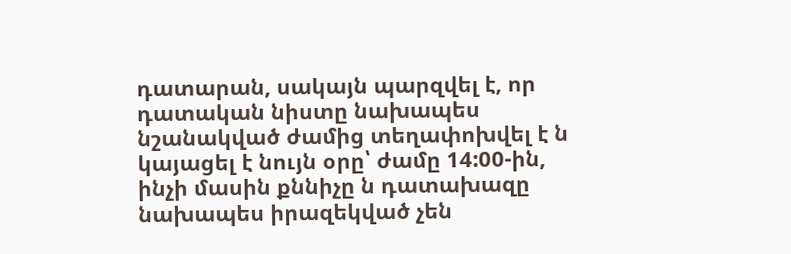դատարան, սակայն պարզվել է, որ դատական նիստը նախապես նշանակված ժամից տեղափոխվել է ն կայացել է նույն օրը՝ ժամը 14:00-ին, ինչի մասին քննիչը ն դատախազը նախապես իրազեկված չեն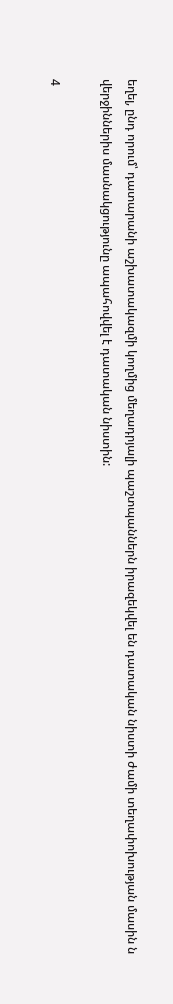եղել, ընդ որում՝ դատարանի աշխատակազմի կողմից մեղադրյալի պաշտպաններն իրազեկվել են դատական նիստի ժամի տեղափոխության մասին ն վերջիններիս մասնակցությունը ապահովվել է դատական նիստին:

4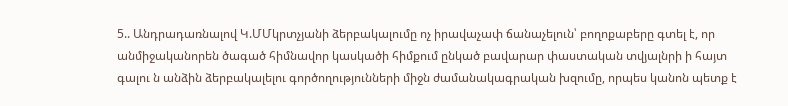5.. Անդրադառնալով Կ.ՄՄկրտչյանի ձերբակալումը ոչ իրավաչափ ճանաչելուն՝ բողոքաբերը գտել է, որ անմիջականորեն ծագած հիմնավոր կասկածի հիմքում ընկած բավարար փաստական տվյալնրի ի հայտ գալու ն անձին ձերբակալելու գործողությունների միջն ժամանակագրական խզումը, որպես կանոն պետք է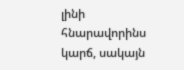լինի հնարավորինս կարճ, սակայն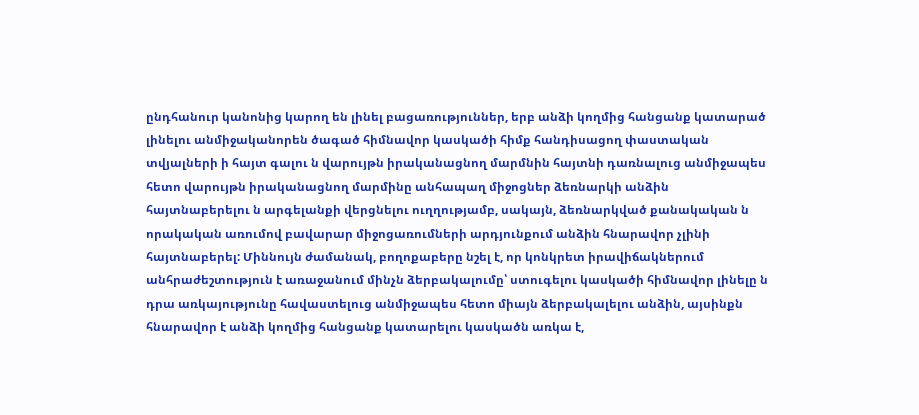ընդհանուր կանոնից կարող են լինել բացառություններ, երբ անձի կողմից հանցանք կատարած լինելու անմիջականորեն ծագած հիմնավոր կասկածի հիմք հանդիսացող փաստական տվյալների ի հայտ գալու ն վարույթն իրականացնող մարմնին հայտնի դառնալուց անմիջապես հետո վարույթն իրականացնող մարմինը անհապաղ միջոցներ ձեռնարկի անձին հայտնաբերելու ն արգելանքի վերցնելու ուղղությամբ, սակայն, ձեռնարկված քանակական ն որակական առումով բավարար միջոցառումների արդյունքում անձին հնարավոր չլինի հայտնաբերել: Միննույն ժամանակ, բողոքաբերը նշել է, որ կոնկրետ իրավիճակներում անհրաժեշտություն է առաջանում մինչն ձերբակալումը՝ ստուգելու կասկածի հիմնավոր լինելը ն դրա առկայությունը հավաստելուց անմիջապես հետո միայն ձերբակալելու անձին, այսինքն հնարավոր է անձի կողմից հանցանք կատարելու կասկածն առկա է,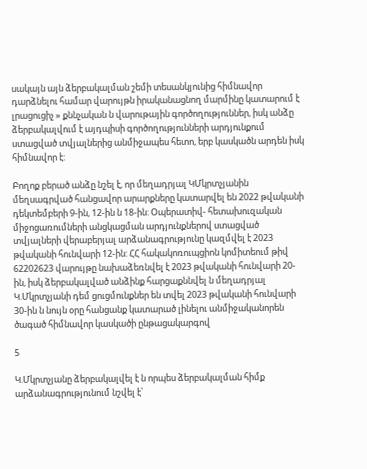սակայն այն ձերբակալման շեմի տեսանկյունից հիմնավոր դարձնելու համար վարույթն իրականացնող մարմինը կատարում է լրացուցիչ » քննչական ն վարութային գործողություններ, իսկ անձը ձերբակալվում է այդպիսի գործողությունների արդյունքում ստացված տվյալներից անմիջապես հետո, երբ կասկածն արդեն իսկ հիմնավոր է:

Բողոք բերած անձը նշել է, որ մեղադրյալ ԿՄկրտչյանին մեղսագրված հանցավոր արարքները կատարվել են 2022 թվականի դեկտեմբերի 9-ին, 12-ին ն 18-ին: Օպերատիվ- հետախուզական միջոցառումների անցկացման արդյունքներով ստացված տվյալների վերաբերյալ արձանագրությունը կազմվել է 2023 թվականի հունվարի 12-ին: ՀՀ հակակոռուպցիոն կոմիտեում թիվ 62202623 վարույթը նախաձեռնվել է 2023 թվականի հունվարի 20-ին, իսկ ձերբակալված անձինք հարցաքննվել ն մեղադրյալ Կ.Մկրտչյանի դեմ ցուցմունքներ են տվել 2023 թվականի հունվարի 30-ին ն նույն օրը հանցանք կատարած լինելու անմիջականորեն ծագած հիմնավոր կասկածի ընթացակարգով

5

Կ.Մկրտչյանը ձերբակալվել է ն որպես ձերբակալման հիմք արձանագրությունում նշվել է՝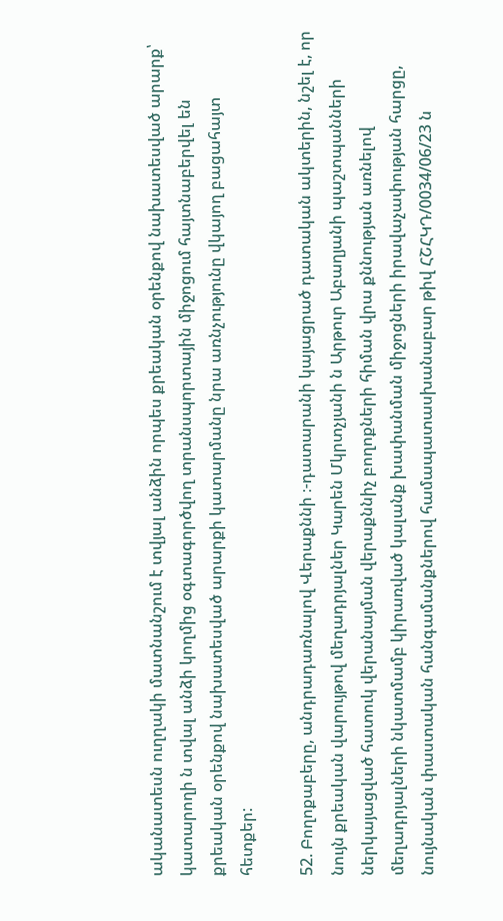ականատեսն ուղղակի մատնանշում է տվյալ անձին որպես քրեական օրենքով նախատեսված արարք՝ կատարողի ն տվալ անձի կողմից օգտագործվող տրանսպորտային միջոցում հայտնաբերվել են քրեական օրենքով նախատեսված արարքի կատարմանը նրա առնչությունը վկայող բացահայտ հետքեր:

52. Բողոքաբերը, անդրադառնալով Վերաքննի ։-դատարանի կայացրած դատական ակտերին, նշել է, որ նույն քրեական վարույթով մեղադրյալներ Կարեն Մկրտչյանի ն Արթուր Աբաղյանի պաշտպանների ներկայացված հատուկ վերանայման վերաքննիչ բողոքների հիման վրա քննության առնելով մեղադրյալների նկատմամբ կիրառված կալանք խափանման միջոցների իրավաչափության հարցը, նույնական փաստական հանգամանքներով համապատասխանաբար թիվ ՀՇՀԿԴ/0034/06/23 ն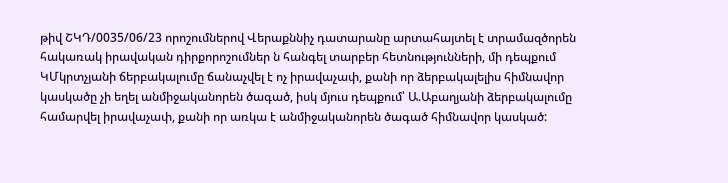թիվ ՇԿԴ/0035/06/23 որոշումներով Վերաքննիչ դատարանը արտահայտել է տրամազծորեն հակառակ իրավական դիրքորոշումներ ն հանգել տարբեր հետնությունների, մի դեպքում ԿՄկրտչյանի ճերբակալումը ճանաչվել է ոչ իրավաչափ, քանի որ ձերբակալելիս հիմնավոր կասկածը չի եղել անմիջականորեն ծագած, իսկ մյուս դեպքում՝ Ա.Աբաղյանի ձերբակալումը համարվել իրավաչափ, քանի որ առկա է անմիջականորեն ծագած հիմնավոր կասկած: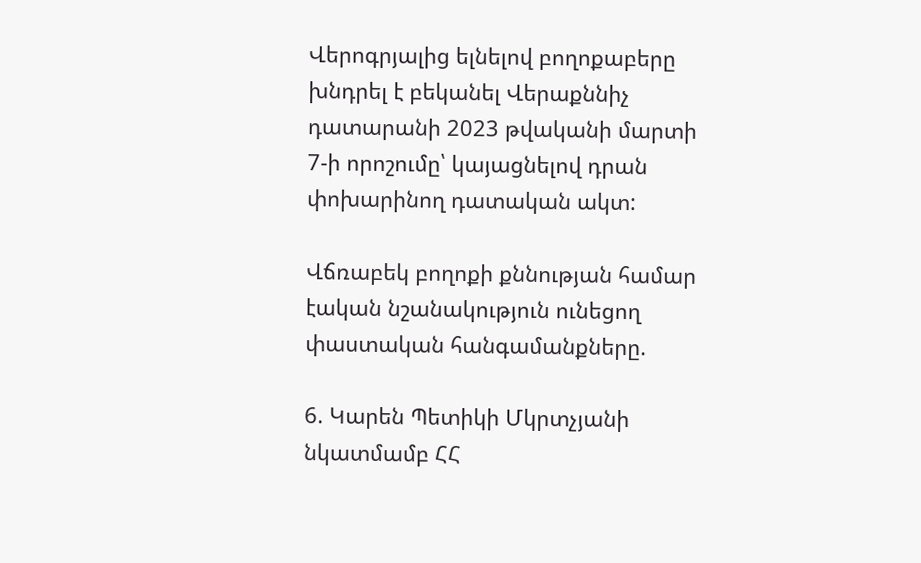Վերոգրյալից ելնելով բողոքաբերը խնդրել է բեկանել Վերաքննիչ դատարանի 2023 թվականի մարտի 7-ի որոշումը՝ կայացնելով դրան փոխարինող դատական ակտ:

Վճռաբեկ բողոքի քննության համար էական նշանակություն ունեցող փաստական հանգամանքները.

6. Կարեն Պետիկի Մկրտչյանի նկատմամբ ՀՀ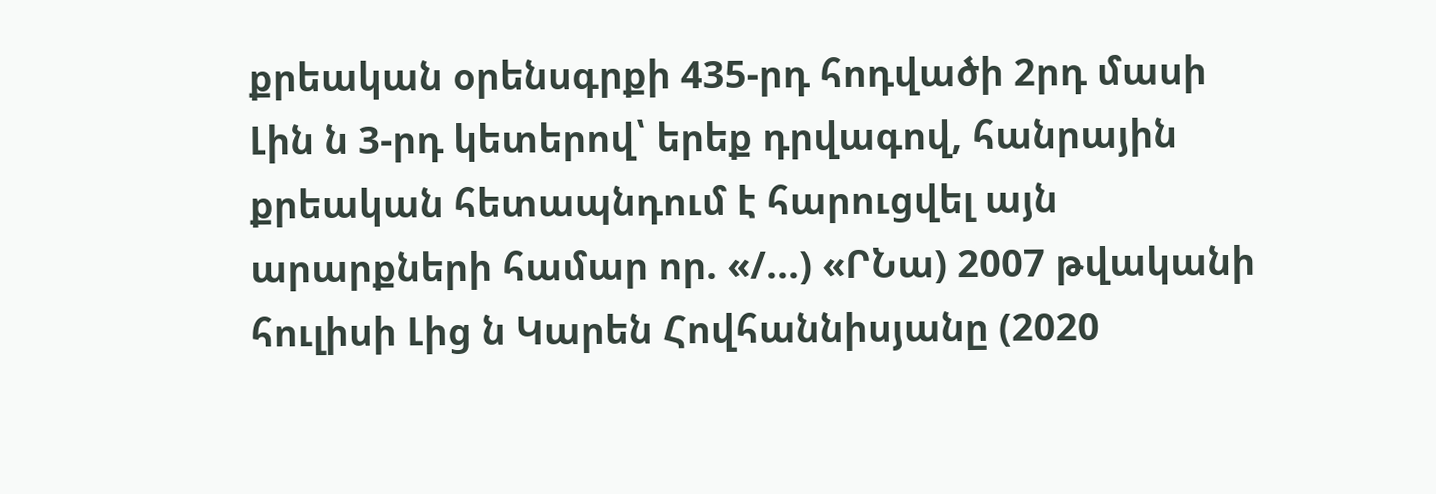քրեական օրենսգրքի 435-րդ հոդվածի 2րդ մասի Լին ն 3-րդ կետերով՝ երեք դրվագով, հանրային քրեական հետապնդում է հարուցվել այն արարքների համար որ. «/...) «ՐՆա) 2007 թվականի հուլիսի Լից ն Կարեն Հովհաննիսյանը (2020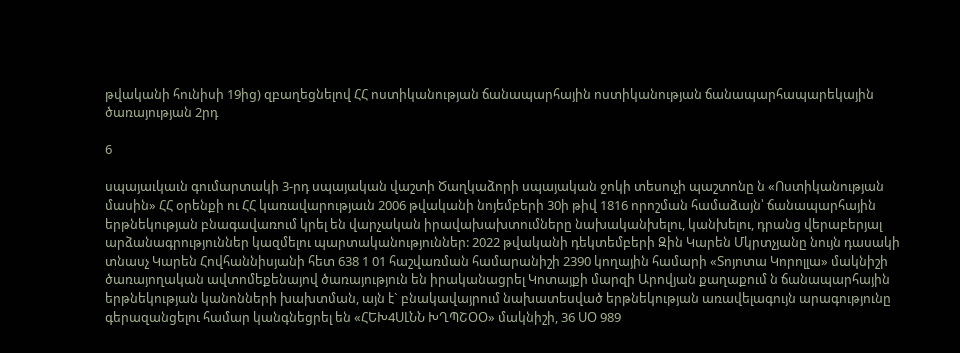թվականի հունիսի 19ից) զբաղեցնելով ՀՀ ոստիկանության ճանապարհային ոստիկանության ճանապարհապարեկային ծառայության 2րդ

6

սպայաւկաւն գումարտակի 3-րդ սպայական վաշտի Ծաղկաձորի սպայական ջոկի տեսուչի պաշտոնը ն «Ոստիկանության մասին» ՀՀ օրենքի ու ՀՀ կառավարությաւն 2006 թվականի նոյեմբերի 30ի թիվ 1816 որոշման համաձայն՝ ճանապարհային երթնեկության բնագավառում կրել են վարչական իրավախախտումները նախականխելու, կանխելու, դրանց վերաբերյալ արձանագրություններ կազմելու պարտականություններ: 2022 թվականի դեկտեմբերի Զին Կարեն Մկրտչյանը նույն դասակի տնասչ Կարեն Հովհաննիսյանի հետ 638 1 01 հաշվառման համարանիշի 2390 կողային համարի «Տոյոտա Կորոլլա» մակնիշի ծառայողական ավտոմեքենայով ծառայություն են իրականացրել Կոտայքի մարզի Արովյան քաղաքում ն ճանապարհային երթնեկության կանոնների խախտման, այն է` բնակավայրում նախատեսված երթնեկության առավելագույն արագությունը գերազանցելու համար կանգնեցրել են «ՀԵԽ4ՍԼՆՆ ԽՂՊՇՕՕ» մակնիշի, 36 ՍՕ 989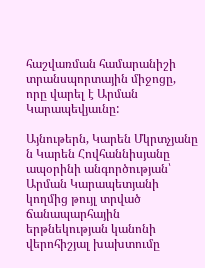հաշվառման համարանիշի տրանսպորտային միջոցը, որը վարել է Արման Կարապեվյաւնը:

Այնութերն, Կարեն Մկրտչյանը ն Կարեն Հովհաննիսյանը ապօրինի անգործության՝ Արման Կարապետյանի կողմից թույլ տրված ճանապարհային երթնեկության կանոնի վերոհիշյալ խախտումը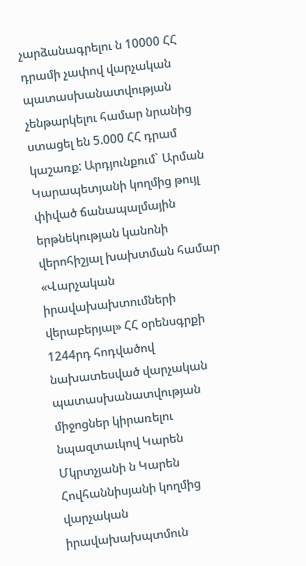չարձանագրելու ն 10000 ՀՀ դրամի չափով վարչական պատասխանատվության չենթարկելու համար նրանից ստացել են 5.000 ՀՀ դրամ կաշառք: Արդյունքում` Արման Կարապետյանի կողմից թույլ փիված ճանապալմային երթնեկության կանոնի վերոհիշյալ խախտման համար «Վարչական իրավախախտումների վերաբերյալ» ՀՀ օրենսգրքի 1244րդ հոդվածով նախատեսված վարչական պատասխանատվության միջոցներ կիրառելու նպազտաւկով Կարեն Մկրտչյանի ն Կարեն Հովհաննիսյանի կողմից վարչական իրավախախպտմուն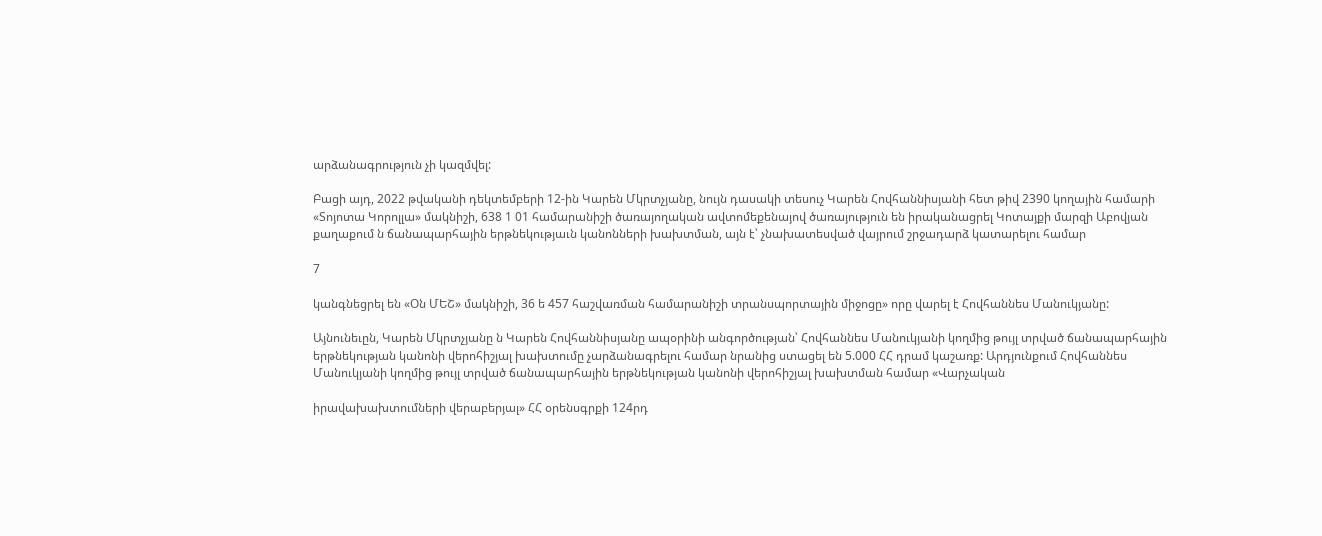արձանագրություն չի կազմվել:

Բացի այդ, 2022 թվականի դեկտեմբերի 12-ին Կարեն Մկրտչյանը, նույն դասակի տեսուչ Կարեն Հովհաննիսյանի հետ թիվ 2390 կողային համարի «Տոյոտա Կորոլլա» մակնիշի, 638 1 01 համարանիշի ծառայողական ավտոմեքենայով ծառայություն են իրականացրել Կոտայքի մարզի Աբովյան քաղաքում ն ճանապարհային երթնեկությաւն կանոնների խախտման, այն է՝ չնախատեսված վայրում շրջադարձ կատարելու համար

7

կանգնեցրել են «Օն ՄԵՇ» մակնիշի, 36 ե 457 հաշվառման համարանիշի տրանսպորտային միջոցը» որը վարել է Հովհաննես Մանուկյանը:

Այնունեւըն, Կարեն Մկրտչյանը ն Կարեն Հովհաննիսյանը ապօրինի անգործության՝ Հովհաննես Մանուկյանի կողմից թույլ տրված ճանապարհային երթնեկության կանոնի վերոհիշյալ խախտումը չարձանագրելու համար նրանից ստացել են 5.000 ՀՀ դրամ կաշառք: Արդյունքում Հովհաննես Մանուկյանի կողմից թույլ տրված ճանապարհային երթնեկության կանոնի վերոհիշյալ խախտման համար «Վարչական

իրավախախտումների վերաբերյալ» ՀՀ օրենսգրքի 124րդ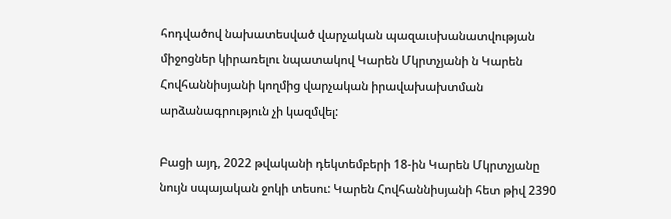հոդվածով նախատեսված վարչական պազաւսխանատվության միջոցներ կիրառելու նպատակով Կարեն Մկրտչյանի ն Կարեն Հովհաննիսյանի կողմից վարչական իրավախախտման արձանագրություն չի կազմվել:

Բացի այդ, 2022 թվականի դեկտեմբերի 18-ին Կարեն Մկրտչյանը նույն սպայական ջոկի տեսու: Կարեն Հովհաննիսյանի հետ թիվ 2390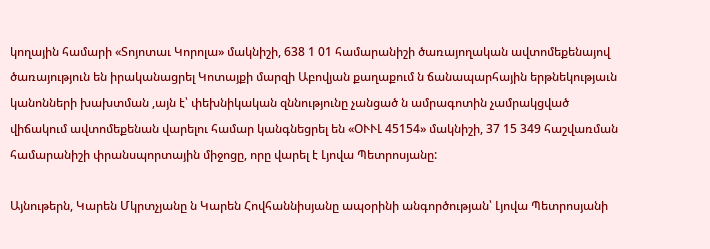կողային համարի «Տոյոտաւ Կորոլա» մակնիշի, 638 1 01 համարանիշի ծառայողական ավտոմեքենայով ծառայություն են իրականացրել Կոտայքի մարզի Աբովյան քաղաքում ն ճանապարհային երթնեկությաւն կանոնների խախտման ,այն է՝ փեխնիկական զննությունը չանցած ն ամրագոտին չամրակցված վիճակում ավտոմեքենան վարելու համար կանգնեցրել են «ՕՒՒԼ 45154» մակնիշի, 37 15 349 հաշվառման համարանիշի փրանսպորտային միջոցը, որը վարել է Լյովա Պետրոսյանը:

Այնութերն, Կարեն Մկրտչյանը ն Կարեն Հովհաննիսյանը ապօրինի անգործության՝ Լյովա Պետրոսյանի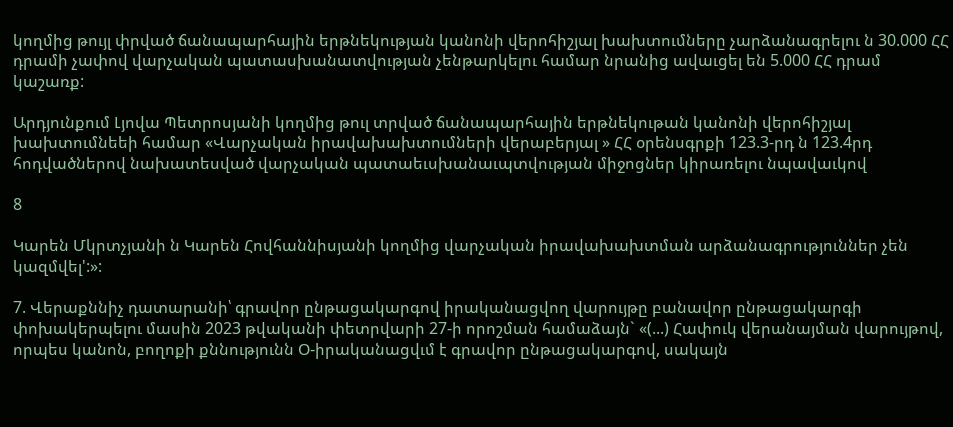կողմից թույլ փրված ճանապարհային երթնեկության կանոնի վերոհիշյալ խախտումները չարձանագրելու ն 30.000 ՀՀ դրամի չափով վարչական պատասխանատվության չենթարկելու համար նրանից ավաւցել են 5.000 ՀՀ դրամ կաշառք:

Արդյունքում Լյովա Պետրոսյանի կողմից թուլ տրված ճանապարհային երթնեկութան կանոնի վերոհիշյալ խախտումնեեի համար «Վարչական իրավախախտումների վերաբերյալ » ՀՀ օրենսգրքի 123.3-րդ ն 123.4րդ հոդվածներով նախատեսված վարչական պատաեւսխանաւպտվության միջոցներ կիրառելու նպավաւկով

8

Կարեն Մկրտչյանի ն Կարեն Հովհաննիսյանի կողմից վարչական իրավախախտման արձանագրություններ չեն կազմվել':»:

7. Վերաքննիչ դատարանի՝ գրավոր ընթացակարգով իրականացվող վարույթը բանավոր ընթացակարգի փոխակերպելու մասին 2023 թվականի փետրվարի 27-ի որոշման համաձայն` «(...) Հափուկ վերանայման վարույթով, որպես կանոն, բողոքի քննությունն Օ-իրականացվւմ է գրավոր ընթացակարգով, սակայն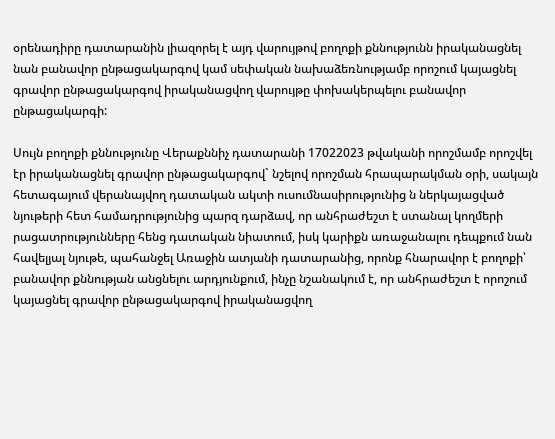օրենադիրը դատարանին լիազորել է այդ վարույթով բողոքի քննությունն իրականացնել նան բանավոր ընթացակարգով կամ սեփական նախաձեռնությամբ որոշում կայացնել գրավոր ընթացակարգով իրականացվող վարույթը փոխակերպելու բանավոր ընթացակարգի:

Սույն բողոքի քննությունը Վերաքննիչ դատարանի 17022023 թվականի որոշմամբ որոշվել էր իրականացնել գրավոր ընթացակարգով` նշելով որոշման հրապարակման օրի, սակայն հետագայում վերանայվող դատական ակտի ուսումնասիրությունից ն ներկայացված նյութերի հետ համադրությունից պարզ դարձավ, որ անհրաժեշտ է ստանալ կողմերի րացատրությունները հենց դատական նիատում, իսկ կարիքն առաջանալու դեպքում նան հավելյալ նյութե, պահանջել Առաջին ատյանի դատարանից, որոնք հնարավոր է բողոքի՝ բանավոր քննության անցնելու արդյունքում, ինչը նշանակում է, որ անհրաժեշտ է որոշում կայացնել գրավոր ընթացակարգով իրականացվող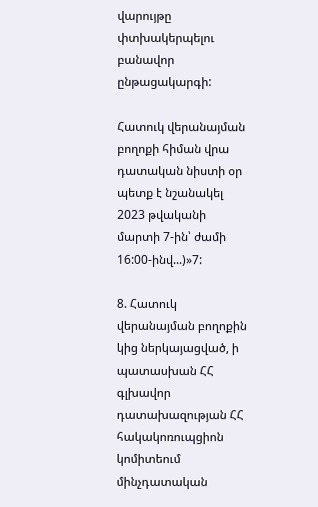վարույթը փտխակերպելու բանավոր ընթացակարգի:

Հատուկ վերանայման բողոքի հիման վրա դատական նիստի օր պետք է նշանակել 2023 թվականի մարտի 7-ին՝ ժամի 16:00-ինվ...)»7:

8. Հատուկ վերանայման բողոքին կից ներկայացված, ի պատասխան ՀՀ գլխավոր դատախազության ՀՀ հակակոռուպցիոն կոմիտեում մինչդատական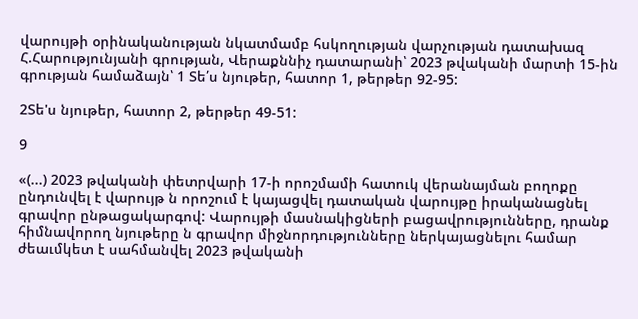վարույթի օրինականության նկատմամբ հսկողության վարչության դատախազ Հ.Հարությունյանի գրության, Վերաքննիչ դատարանի՝ 2023 թվականի մարտի 15-ին գրության համաձայն՝ 1 Տե՛ս նյութեր, հատոր 1, թերթեր 92-95:

2Տե'ս նյութեր, հատոր 2, թերթեր 49-51:

9

«(...) 2023 թվականի փետրվարի 17-ի որոշմամի հատուկ վերանայման բողոքը ընդունվել է վարույթ ն որոշում է կայացվել դատական վարույթը իրականացնել գրավոր ընթացակարգով: Վարույթի մասնակիցների բացավրությունները, դրանք հիմնավորող նյութերը ն գրավոր միջնորդությունները ներկայացնելու համար ժեաւմկետ է սահմանվել 2023 թվականի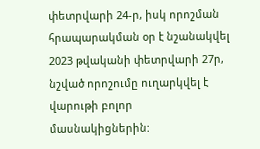փետրվարի 24-ր, իսկ որոշման հրապարակման օր է նշանակվել 2023 թվականի փետրվարի 27ր, նշված որոշումը ուղարկվել է վարութի բոլոր մասնակիցներին: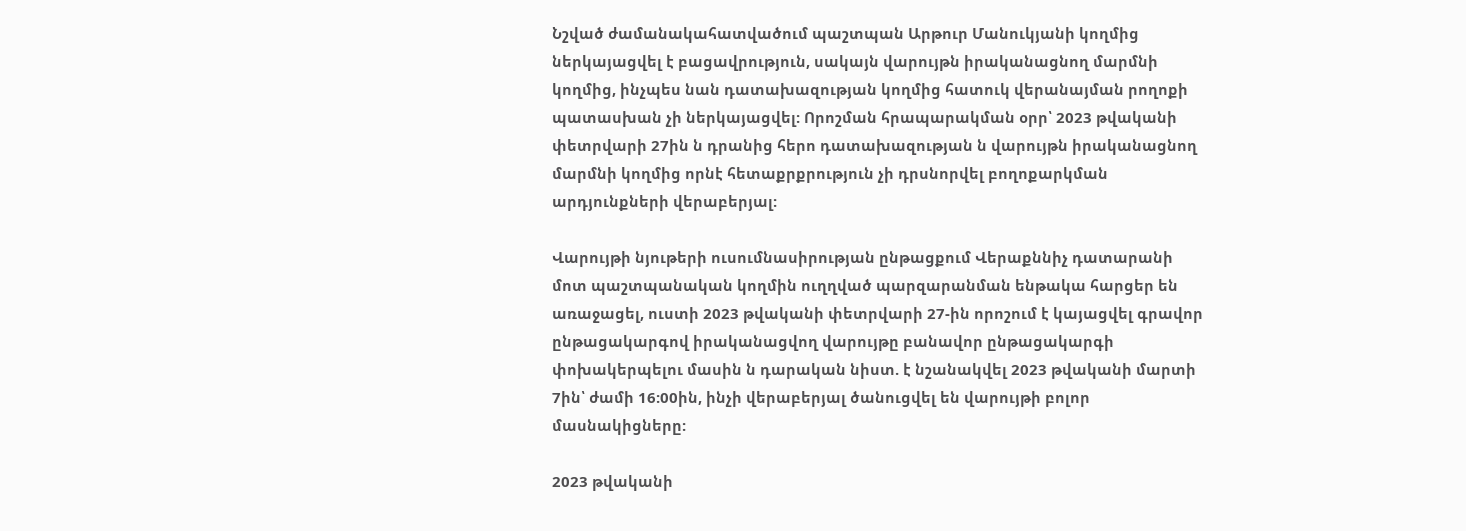Նշված ժամանակահատվածում պաշտպան Արթուր Մանուկյանի կողմից ներկայացվել է բացավրություն, սակայն վարույթն իրականացնող մարմնի կողմից, ինչպես նան դատախազության կողմից հատուկ վերանայման րողոքի պատասխան չի ներկայացվել: Որոշման հրապարակման օրր՝ 2023 թվականի փետրվարի 27ին ն դրանից հերո դատախազության ն վարույթն իրականացնող մարմնի կողմից որնէ հետաքրքրություն չի դրսնորվել բողոքարկման արդյունքների վերաբերյալ:

Վարույթի նյութերի ուսումնասիրության ընթացքում Վերաքննիչ դատարանի մոտ պաշտպանական կողմին ուղղված պարզարանման ենթակա հարցեր են առաջացել, ուստի 2023 թվականի փետրվարի 27-ին որոշում է կայացվել գրավոր ընթացակարգով իրականացվող վարույթը բանավոր ընթացակարգի փոխակերպելու մասին ն դարական նիստ. է նշանակվել 2023 թվականի մարտի 7ին՝ ժամի 16:00ին, ինչի վերաբերյալ ծանուցվել են վարույթի բոլոր մասնակիցները:

2023 թվականի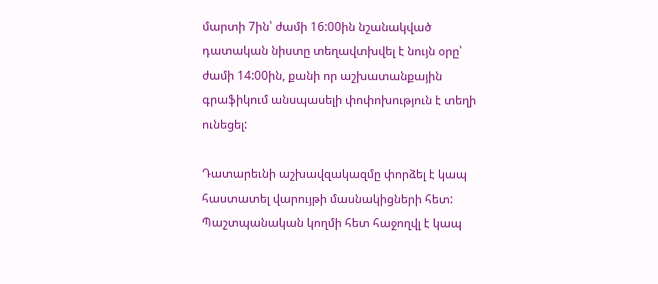մարտի 7ին՝ ժամի 16:00ին նշանակված դատական նիստը տեղավտխվել է նույն օրը՝ ժամի 14:00ին, քանի որ աշխատանքային գրաֆիկում անսպասելի փոփոխություն է տեղի ունեցել:

Դատարեւնի աշխավզակազմը փորձել է կապ հաստատել վարույթի մասնակիցների հետ: Պաշտպանական կողմի հետ հաջողվլ է կապ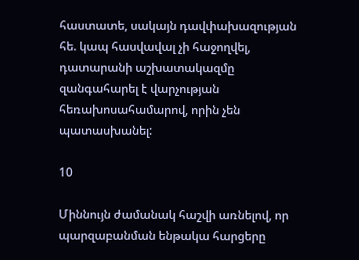հաստատե, սակայն դավփախազության հե. կապ հասվավալ չի հաջողվել, դատարանի աշխատակազմը զանգահարել է վարչության հեռախոսահամարով, որին չեն պատասխանել:

10

Միննույն ժամանակ հաշվի առնելով, որ պարզաբանման ենթակա հարցերը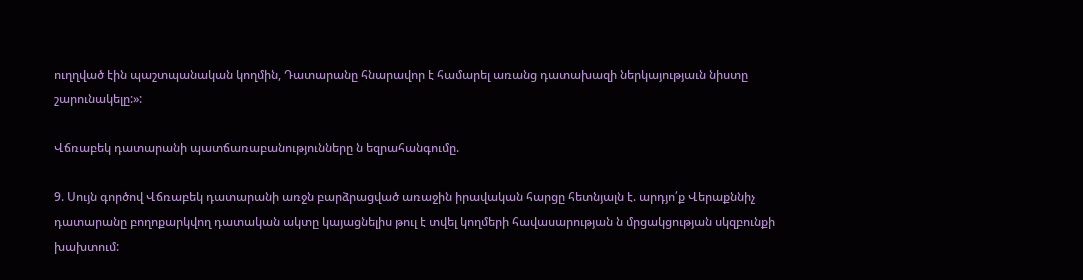ուղղված էին պաշտպանական կողմին, Դատարանը հնարավոր է համարել առանց դատախազի ներկայությաւն նիստը շարունակելը:»:

Վճռաբեկ դատարանի պատճառաբանությունները ն եզրահանգումը.

9. Սույն գործով Վճռաբեկ դատարանի առջն բարձրացված առաջին իրավական հարցը հետնյալն է. արդյո՛ք Վերաքննիչ դատարանը բողոքարկվող դատական ակտը կայացնելիս թուլ է տվել կողմերի հավասարության ն մրցակցության սկզբունքի խախտում: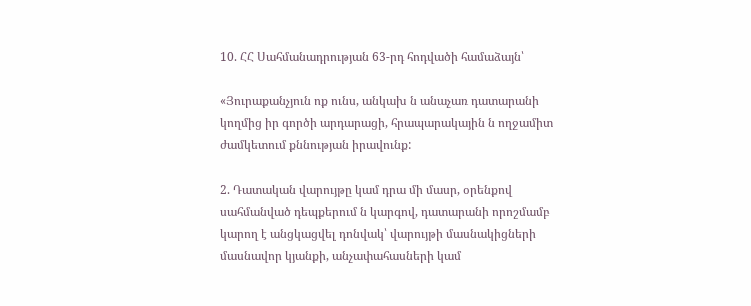10. ՀՀ Սահմանադրության 63-րդ հոդվածի համաձայն՝

«Յուրաքանչյուն ոք ունս, անկախ ն անաչառ դատարանի կողմից իր գործի արդարացի, հրապարակային ն ողջամիտ ժամկետում քննության իրավունք:

2. Դատական վարույթը կամ դրա մի մասր, օրենքով սահմանված դեպքերում ն կարգով, դատարանի որոշմամբ կարող է անցկացվել դոնվակ՝ վարույթի մասնակիցների մասնավոր կյանքի, անչափահասների կամ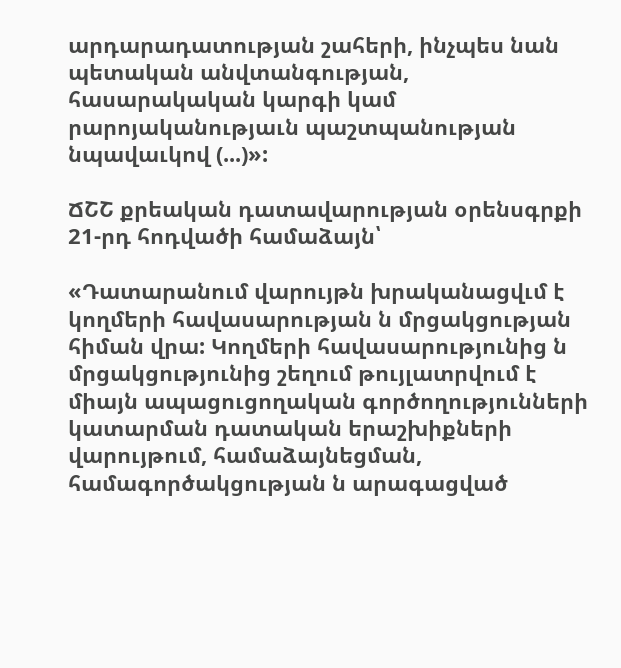արդարադատության շահերի, ինչպես նան պետական անվտանգության, հասարակական կարգի կամ րարոյականությաւն պաշտպանության նպավաւկով (...)»:

ՃՇՇ քրեական դատավարության օրենսգրքի 21-րդ հոդվածի համաձայն՝

«Դատարանում վարույթն խրականացվւմ է կողմերի հավասարության ն մրցակցության հիման վրա: Կողմերի հավասարությունից ն մրցակցությունից շեղում թույլատրվում է միայն ապացուցողական գործողությունների կատարման դատական երաշխիքների վարույթում, համաձայնեցման, համագործակցության ն արագացված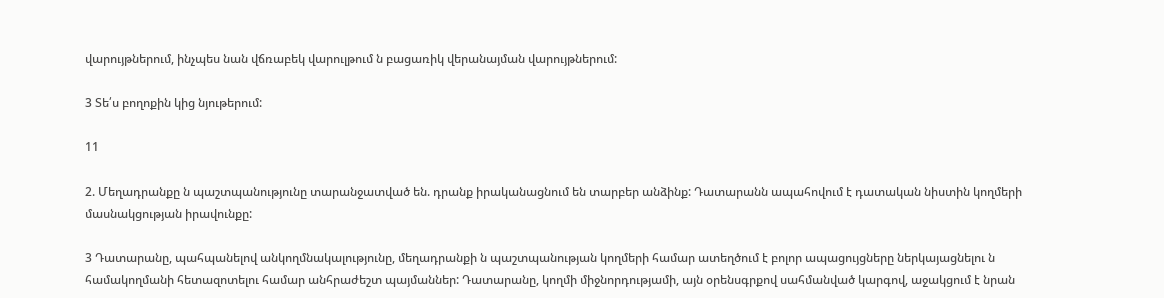վարույթներում, ինչպես նան վճռաբեկ վարուլթում ն բացառիկ վերանայման վարույթներում:

3 Տե՛ս բողոքին կից նյութերում:

11

2. Մեղադրանքը ն պաշտպանությունը տարանջատված են. դրանք իրականացնում են տարբեր անձինք: Դատարանն ապահովում է դատական նիստին կողմերի մասնակցության իրավունքը:

3 Դատարանը, պահպանելով անկողմնակալությունը, մեղադրանքի ն պաշտպանության կողմերի համար ատեղծում է բոլոր ապացույցները ներկայացնելու ն համակողմանի հետազոտելու համար անհրաժեշտ պայմաններ: Դատարանը, կողմի միջնորդությամի, այն օրենսգրքով սահմանված կարգով, աջակցում է նրան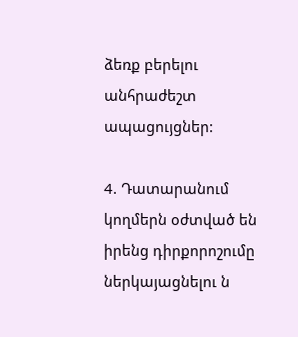ձեռք բերելու անհրաժեշտ ապացույցներ:

4. Դատարանում կողմերն օժտված են իրենց դիրքորոշումը ներկայացնելու ն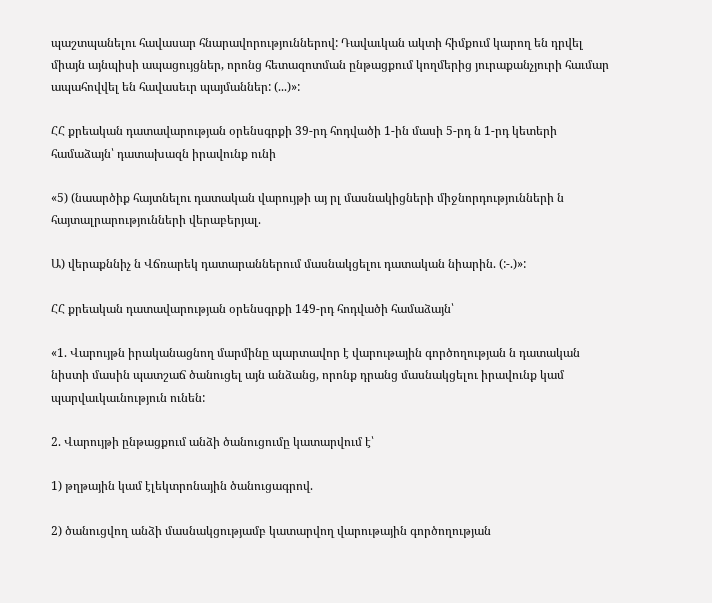պաշտպանելու հավասար հնարավորություններով: Դավաւկան ակտի հիմքում կարող են դրվել միայն այնպիսի ապացույցներ, որոնց հետազոտման ընթացքում կողմերից յուրաքանչյուրի հաւմար ապահովվել են հավասեւր պայմաններ: (...)»:

ՀՀ քրեական դատավարության օրենսգրքի 39-րդ հոդվածի 1-ին մասի 5-րդ ն 1-րդ կետերի համաձայն՝ դատախազն իրավունք ունի

«5) (նաարծիք հայտնելու դատական վարույթի այ րլ մասնակիցների միջնորդությունների ն հայտալրարությունների վերաբերյալ.

Ա) վերաքննիչ ն Վճռարեկ դատարաններում մասնակցելու դատական նիարին. (:-.)»:

ՀՀ քրեական դատավարության օրենսգրքի 149-րդ հոդվածի համաձայն՝

«1. Վարույթն իրականացնող մարմինը պարտավոր է վարութային գործողության ն դատական նիստի մասին պատշաճ ծանուցել այն անձանց, որոնք դրանց մասնակցելու իրավունք կամ պարվաւկաւնություն ունեն:

2. Վարույթի ընթացքում անձի ծանուցումը կատարվում է՝

1) թղթային կամ էլեկտրոնային ծանուցագրով.

2) ծանուցվող անձի մասնակցությամբ կատարվող վարութային գործողության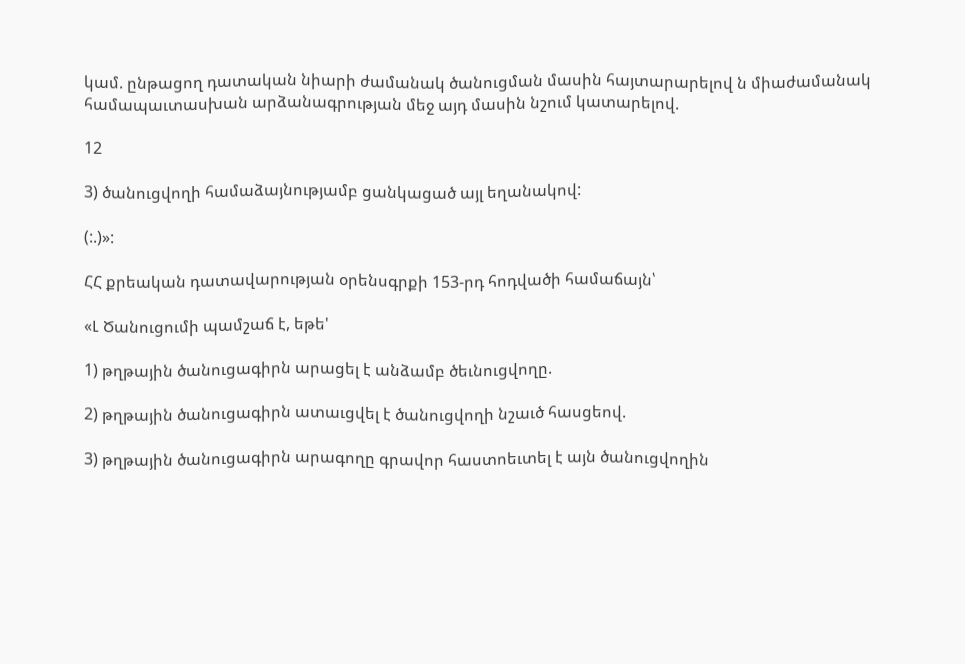կամ. ընթացող դատական նիարի ժամանակ ծանուցման մասին հայտարարելով ն միաժամանակ համապաւտասխան արձանագրության մեջ այդ մասին նշում կատարելով.

12

3) ծանուցվողի համաձայնությամբ ցանկացած այլ եղանակով:

(:.)»:

ՀՀ քրեական դատավարության օրենսգրքի 153-րդ հոդվածի համաճայն՝

«Լ Ծանուցումի պամշաճ է, եթե'

1) թղթային ծանուցագիրն արացել է անձամբ ծեւնուցվողը.

2) թղթային ծանուցագիրն ատաւցվել է ծանուցվողի նշաւծ հասցեով.

3) թղթային ծանուցագիրն արագողը գրավոր հաստոեւտել է այն ծանուցվողին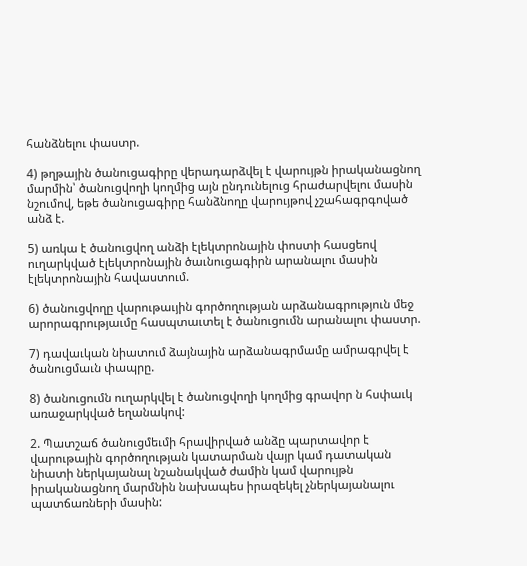հանձնելու փաստր.

4) թղթային ծանուցագիրը վերադարձվել է վարույթն իրականացնող մարմին՝ ծանուցվողի կողմից այն ընդունելուց հրաժարվելու մասին նշումով, եթե ծանուցագիրը հանձնողը վարույթով չշահագրգոված անձ է.

5) առկա է ծանուցվող անձի էլեկտրոնային փոստի հասցեով ուղարկված էլեկտրոնային ծաւնուցագիրն արանալու մասին էլեկտրոնային հավաստում.

6) ծանուցվողը վարութաւյին գործողության արձանագրություն մեջ արորագրությաւմը հասպտաւտել է ծանուցումն արանալու փաստր.

7) դավաւկան նիատում ձայնային արձանագրմամը ամրագրվել է ծանուցմաւն փապրը.

8) ծանուցումն ուղարկվել է ծանուցվողի կողմից գրավոր ն հսփաւկ առաջարկված եղանակով:

2. Պատշաճ ծանուցմեւմի հրավիրված անձը պարտավոր է վարութային գործողության կատարման վայր կամ դատական նիատի ներկայանալ նշանակված ժամին կամ վարույթն իրականացնող մարմնին նախապես իրազեկել չներկայանալու պատճառների մասին: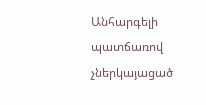Անհարգելի պատճառով չներկայացած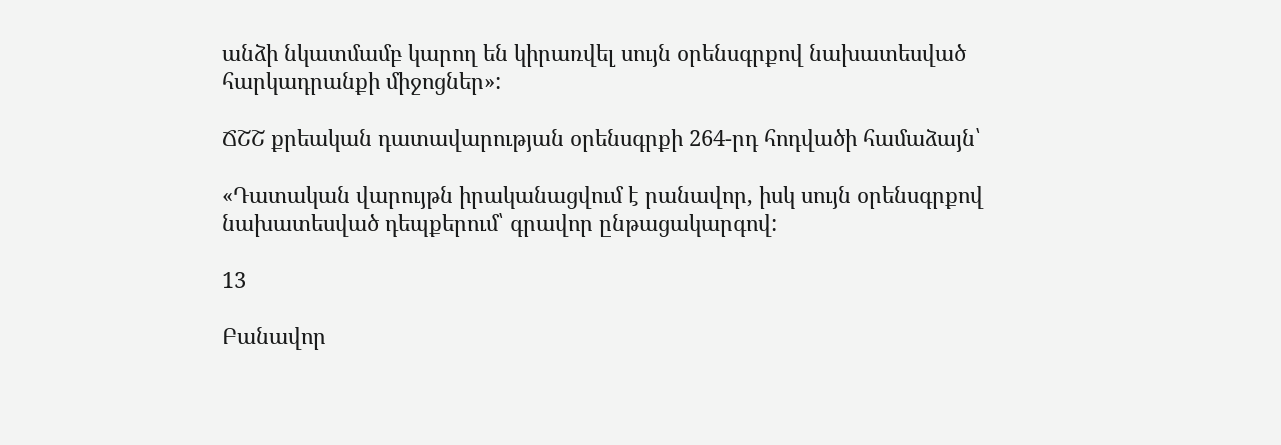անձի նկատմամբ կարող են կիրառվել սույն օրենսգրքով նախատեսված հարկադրանքի միջոցներ»:

ՃՇՇ քրեական դատավարության օրենսգրքի 264-րդ հոդվածի համաձայն՝

«Դատական վարույթն իրականացվում է րանավոր, իսկ սույն օրենսգրքով նախատեսված դեպքերում՝ գրավոր ընթացակարգով:

13

Բանավոր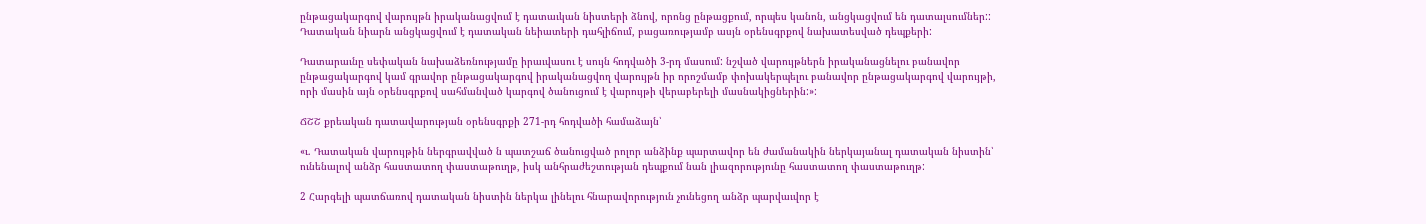ընթացակարգով վարույթն իրականացվում է դատաւկան նիստերի ձնով, որոնց ընթացքում, որպես կանոն, անցկացվում են դատալսումներ:: Դատական նիարն անցկացվում է դատական նեիատերի դահլիճում, բացառությամբ ասյն օրենսգրքով նախատեսված դեպքերի:

Դատարաւնը սեփական նախաձեռնությամը իրաւվասու է սույն հոդվածի 3-րդ մասում: նշված վարույթներն իրականացնելու բանավոր ընթացակարգով կամ գրավոր ընթացակարգով իրականացվող վարույթն իր որոշմամբ փոխակերպելու բանավոր ընթացակարգով վարույթի, որի մասին այն օրենսգրքով սահմանված կարգով ծանուցում է վարույթի վերաբերելի մասնակիցներին:»:

ՃՇՇ քրեական դատավարության օրենսգրքի 271-րդ հոդվածի համաձայն՝

«ւ. Դատական վարույթին ներգրավված ն պատշաճ ծանուցված րոլոր անձինք պարտավոր են ժամանակին ներկայանալ դատական նիստին՝ ունենալով անձր հաստատող փաստաթուղթ, իսկ անհրաժեշտության դեպքում նան լիազորությունը հաստատող փաստաթուղթ:

2 Հարգելի պատճառով դատական նիստին ներկա լինելու հնարավորություն չունեցող անձր պարվաւվոր է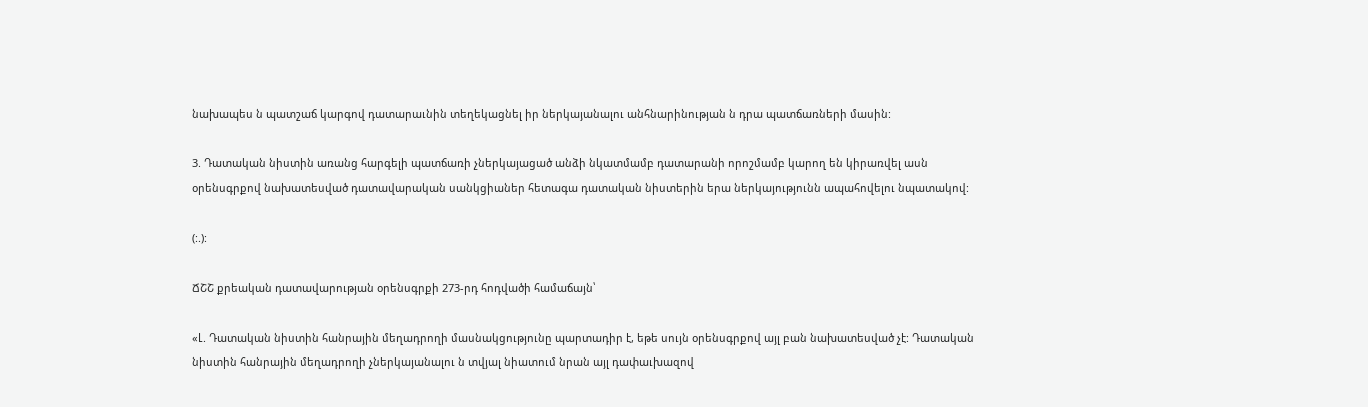նախապես ն պատշաճ կարգով դատարաւնին տեղեկացնել իր ներկայանալու անհնարինության ն դրա պատճառների մասին:

3. Դատական նիստին առանց հարգելի պատճառի չներկայացած անձի նկատմամբ դատարանի որոշմամբ կարող են կիրառվել ասն օրենսգրքով նախատեսված դատավարական սանկցիաներ հետագա դատական նիստերին երա ներկայությունն ապահովելու նպատակով:

(:.):

ՃՇՇ քրեական դատավարության օրենսգրքի 273-րդ հոդվածի համաճայն՝

«Լ. Դատական նիստին հանրային մեղադրողի մասնակցությունը պարտադիր է, եթե սույն օրենսգրքով այլ բան նախատեսված չէ: Դատական նիստին հանրային մեղադրողի չներկայանալու ն տվյալ նիատում նրան այլ դափաւխազով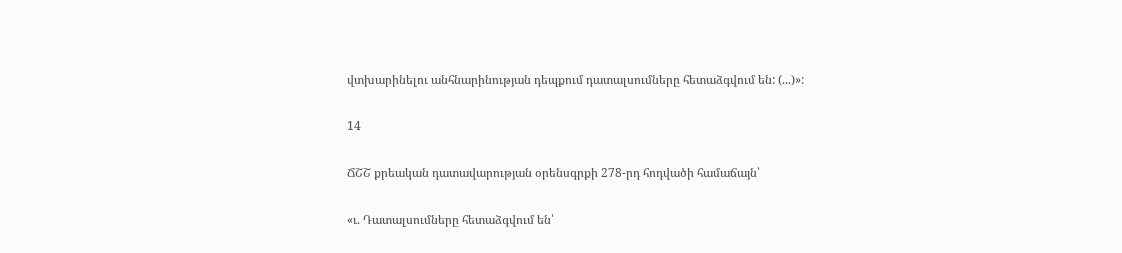վտխարինելու անհնարինության դեպքում դատալսումները հետաձգվում են: (...)»:

14

ՃՇՇ քրեական դատավարության օրենսգրքի 278-րդ հոդվածի համաճայն՝

«ւ. Դատալսումները հետաձգվում են՝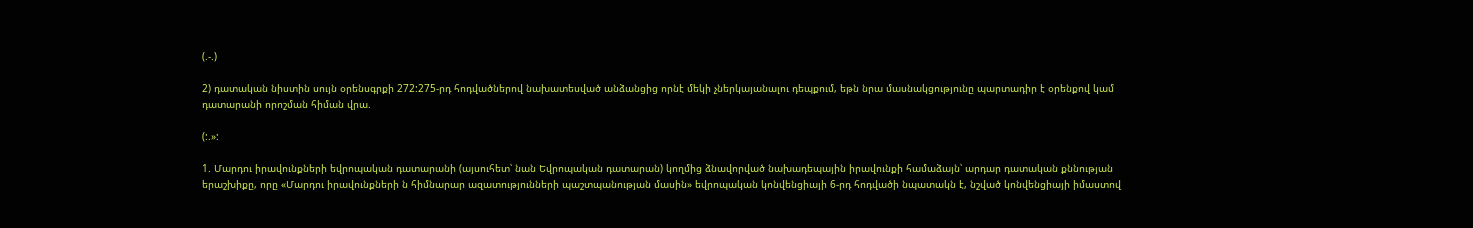(.-.)

2) դատական նիստին սույն օրենսգրքի 272:275-րդ հոդվածներով նախատեսված անձանցից որնէ մեկի չներկայանալու դեպքում, եթն նրա մասնակցությունը պարտադիր է օրենքով կամ դատարանի որոշման հիման վրա.

(:.»:

1. Մարդու իրավունքների եվրոպական դատարանի (այսուհետ՝ նան Եվրոպական դատարան) կողմից ձնավորված նախադեպային իրավունքի համաձայն՝ արդար դատական քննության երաշխիքը, որը «Մարդու իրավունքների ն հիմնարար ազատությունների պաշտպանության մասին» եվրոպական կոնվենցիայի 6-րդ հոդվածի նպատակն է, նշված կոնվենցիայի իմաստով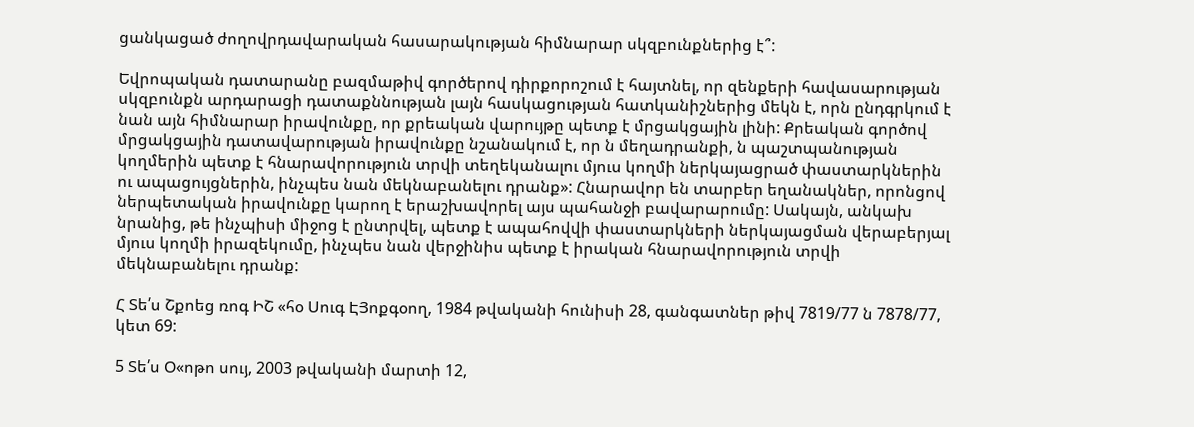ցանկացած ժողովրդավարական հասարակության հիմնարար սկզբունքներից է՞:

Եվրոպական դատարանը բազմաթիվ գործերով դիրքորոշում է հայտնել, որ զենքերի հավասարության սկզբունքն արդարացի դատաքննության լայն հասկացության հատկանիշներից մեկն է, որն ընդգրկում է նան այն հիմնարար իրավունքը, որ քրեական վարույթը պետք է մրցակցային լինի: Քրեական գործով մրցակցային դատավարության իրավունքը նշանակում է, որ ն մեղադրանքի, ն պաշտպանության կողմերին պետք է հնարավորություն տրվի տեղեկանալու մյուս կողմի ներկայացրած փաստարկներին ու ապացույցներին, ինչպես նան մեկնաբանելու դրանք»: Հնարավոր են տարբեր եղանակներ, որոնցով ներպետական իրավունքը կարող է երաշխավորել այս պահանջի բավարարումը: Սակայն, անկախ նրանից, թե ինչպիսի միջոց է ընտրվել, պետք է ապահովվի փաստարկների ներկայացման վերաբերյալ մյուս կողմի իրազեկումը, ինչպես նան վերջինիս պետք է իրական հնարավորություն տրվի մեկնաբանելու դրանք:

Հ Տե՛ս Շքոեց ռոգ ԻՇ «հօ Սուգ ԷՅոքգօող, 1984 թվականի հունիսի 28, գանգատներ թիվ 7819/77 ն 7878/77, կետ 69:

5 Տե՛ս Օ«ոթո սույ, 2003 թվականի մարտի 12,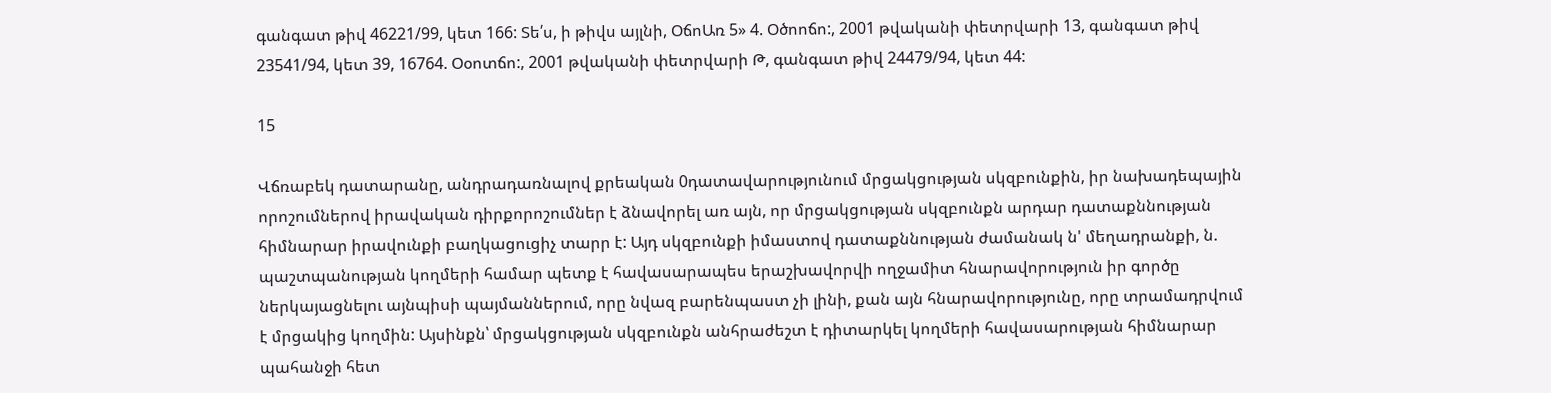գանգատ թիվ 46221/99, կետ 166: Տե՛ս, ի թիվս այլնի, ՕճոԱռ 5» 4. Օծոոճո:, 2001 թվականի փետրվարի 13, գանգատ թիվ 23541/94, կետ 39, 16764. Օօոտճո:, 2001 թվականի փետրվարի Թ, գանգատ թիվ 24479/94, կետ 44:

15

Վճռաբեկ դատարանը, անդրադառնալով քրեական 0դատավարությունում մրցակցության սկզբունքին, իր նախադեպային որոշումներով իրավական դիրքորոշումներ է ձնավորել առ այն, որ մրցակցության սկզբունքն արդար դատաքննության հիմնարար իրավունքի բաղկացուցիչ տարր է: Այդ սկզբունքի իմաստով դատաքննության ժամանակ ն' մեղադրանքի, ն. պաշտպանության կողմերի համար պետք է հավասարապես երաշխավորվի ողջամիտ հնարավորություն իր գործը ներկայացնելու այնպիսի պայմաններում, որը նվազ բարենպաստ չի լինի, քան այն հնարավորությունը, որը տրամադրվում է մրցակից կողմին: Այսինքն՝ մրցակցության սկզբունքն անհրաժեշտ է դիտարկել կողմերի հավասարության հիմնարար պահանջի հետ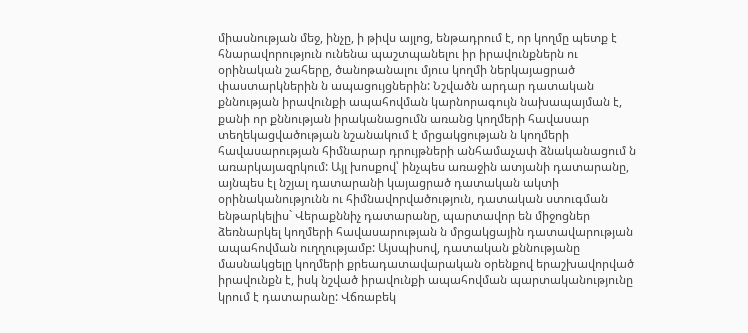միասնության մեջ, ինչը, ի թիվս այլոց, ենթադրում է, որ կողմը պետք է հնարավորություն ունենա պաշտպանելու իր իրավունքներն ու օրինական շահերը, ծանոթանալու մյուս կողմի ներկայացրած փաստարկներին ն ապացույցներին: Նշվածն արդար դատական քննության իրավունքի ապահովման կարնորագույն նախապայման է, քանի որ քննության իրականացումն առանց կողմերի հավասար տեղեկացվածության նշանակում է մրցակցության ն կողմերի հավասարության հիմնարար դրույթների անհամաչափ ձնականացում ն առարկայազրկում: Այլ խոսքով՝ ինչպես առաջին ատյանի դատարանը, այնպես էլ նշյալ դատարանի կայացրած դատական ակտի օրինականությունն ու հիմնավորվածություն, դատական ստուգման ենթարկելիս` Վերաքննիչ դատարանը, պարտավոր են միջոցներ ձեռնարկել կողմերի հավասարության ն մրցակցային դատավարության ապահովման ուղղությամբ: Այսպիսով, դատական քննությանը մասնակցելը կողմերի քրեադատավարական օրենքով երաշխավորված իրավունքն է, իսկ նշված իրավունքի ապահովման պարտականությունը կրում է դատարանը: Վճռաբեկ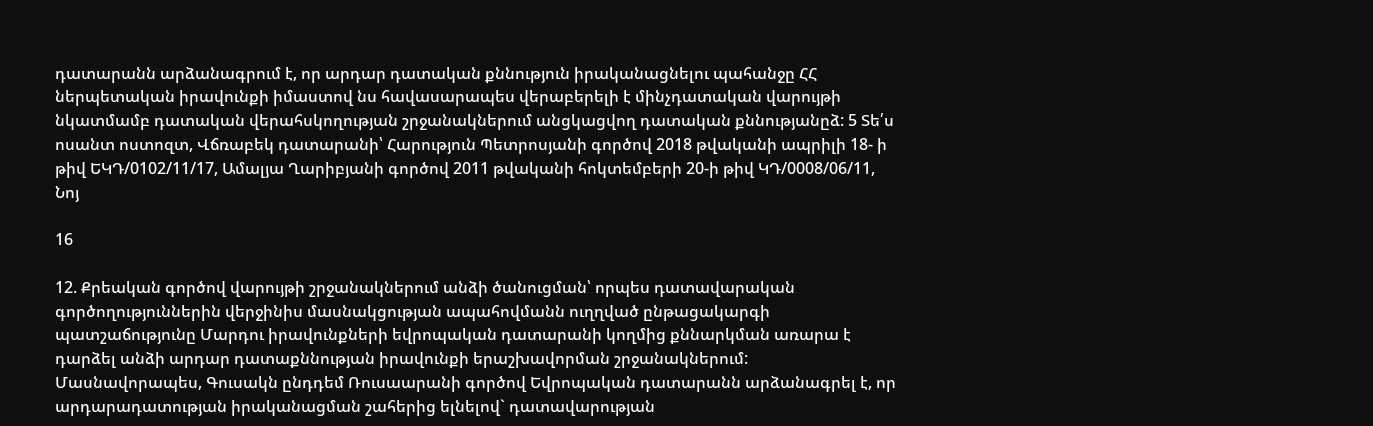դատարանն արձանագրում է, որ արդար դատական քննություն իրականացնելու պահանջը ՀՀ ներպետական իրավունքի իմաստով նս հավասարապես վերաբերելի է մինչդատական վարույթի նկատմամբ դատական վերահսկողության շրջանակներում անցկացվող դատական քննությանըձ: 5 Տե՛ս ոսանտ ոստոզտ, Վճռաբեկ դատարանի՝ Հարություն Պետրոսյանի գործով 2018 թվականի ապրիլի 18- ի թիվ ԵԿԴ/0102/11/17, Ամալյա Ղարիբյանի գործով 2011 թվականի հոկտեմբերի 20-ի թիվ ԿԴ/0008/06/11, Նոյ

16

12. Քրեական գործով վարույթի շրջանակներում անձի ծանուցման՝ որպես դատավարական գործողություններին վերջինիս մասնակցության ապահովմանն ուղղված ընթացակարգի պատշաճությունը Մարդու իրավունքների եվրոպական դատարանի կողմից քննարկման առարա է դարձել անձի արդար դատաքննության իրավունքի երաշխավորման շրջանակներում: Մասնավորապես, Գուսակն ընդդեմ Ռուսաարանի գործով Եվրոպական դատարանն արձանագրել է, որ արդարադատության իրականացման շահերից ելնելով` դատավարության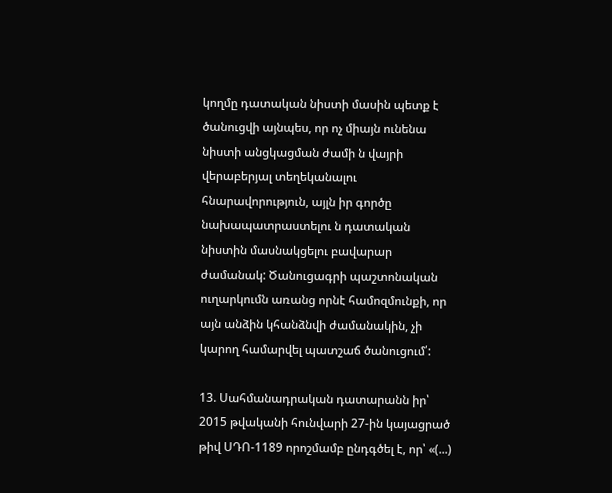կողմը դատական նիստի մասին պետք է ծանուցվի այնպես, որ ոչ միայն ունենա նիստի անցկացման ժամի ն վայրի վերաբերյալ տեղեկանալու հնարավորություն, այլն իր գործը նախապատրաստելու ն դատական նիստին մասնակցելու բավարար ժամանակ: Ծանուցագրի պաշտոնական ուղարկումն առանց որնէ համոզմունքի, որ այն անձին կհանձնվի ժամանակին, չի կարող համարվել պատշաճ ծանուցում՛:

13. Սահմանադրական դատարանն իր՝ 2015 թվականի հունվարի 27-ին կայացրած թիվ ՍԴՈ-1189 որոշմամբ ընդգծել է, որ՝ «(...)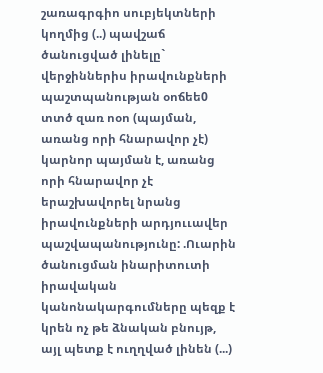շառագրգիո սուբյեկտների կողմից (..) պավշաճ ծանուցված լինելը` վերջիններիս իրավունքների պաշտպանության օոճեե0 տտծ զառ ոօո (պայման, առանց որի հնարավոր չէ) կարնոր պայման է, առանց որի հնարավոր չէ երաշխավորել նրանց իրավունքների արդյոււավեր պաշվապանությունը: .Ուարին ծանուցման ինարիտուտի իրավական կանոնակարգումները պեզք է կրեն ոչ թե ձնական բնույթ, այլ պետք է ուղղված լինեն (...)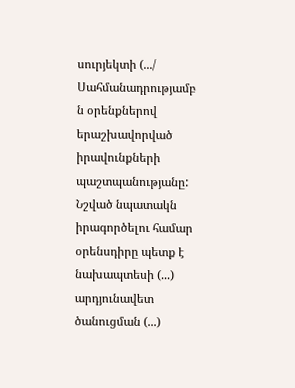սուրյեկտի (.../ Սահմանադրությամբ ն օրենքներով երաշխավորված իրավունքների պաշտպանությանը: Նշված նպատակն իրագործելու համար օրենսդիրը պետք է նախապտեսի (...) արդյունավետ ծանուցման (...)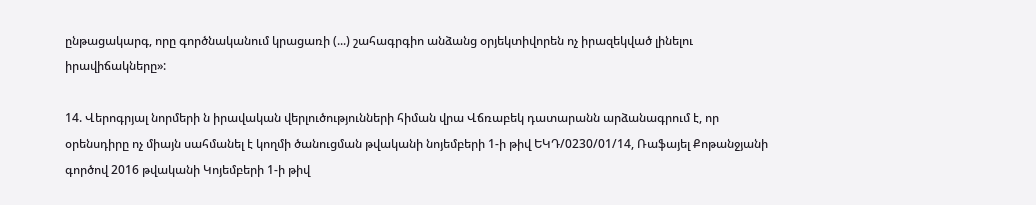ընթացակարգ, որը գործնականում կրացառի (...) շահագրգիո անձանց օրյեկտիվորեն ոչ իրազեկված լինելու իրավիճակները»:

14. Վերոգրյալ նորմերի ն իրավական վերլուծությունների հիման վրա Վճռաբեկ դատարանն արձանագրում է, որ օրենսդիրը ոչ միայն սահմանել է կողմի ծանուցման թվականի նոյեմբերի 1-ի թիվ ԵԿԴ/0230/01/14, Ռաֆայել Քոթանջյանի գործով 2016 թվականի Կոյեմբերի 1-ի թիվ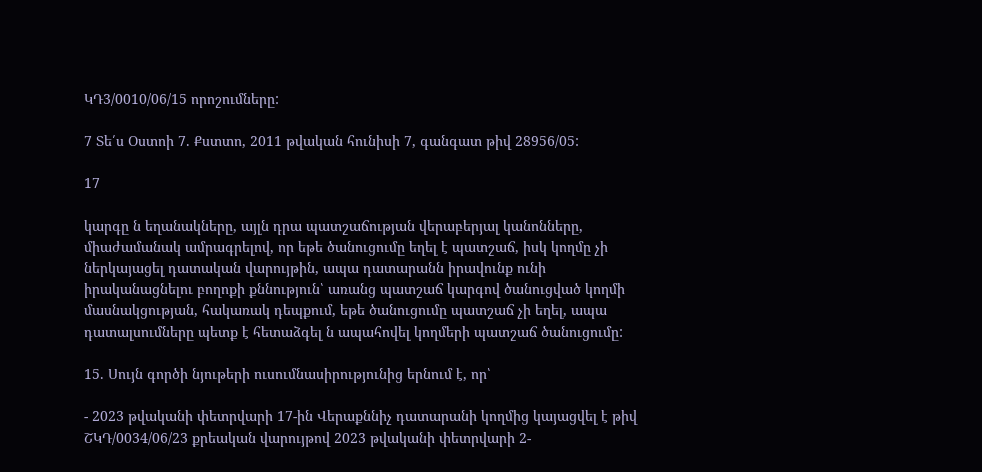ԿԴ3/0010/06/15 որոշումները:

7 Տե՛ս Օստոի 7. Քստտո, 2011 թվական հունիսի 7, գանգատ թիվ 28956/05:

17

կարգը ն եղանակները, այլն դրա պատշաճության վերաբերյալ կանոնները, միաժամանակ ամրագրելով, որ եթե ծանուցումը եղել է պատշաճ, իսկ կողմը չի ներկայացել դատական վարույթին, ապա դատարանն իրավունք ունի իրականացնելու բողոքի քննություն՝ առանց պատշաճ կարգով ծանուցված կողմի մասնակցության, հակառակ դեպքում, եթե ծանուցումը պատշաճ չի եղել, ապա դատալսումները պետք է հետաձգել ն ապահովել կողմերի պատշաճ ծանուցումը:

15. Սույն գործի նյութերի ուսումնասիրությունից երնում է, որ՝

- 2023 թվականի փետրվարի 17-ին Վերաքննիչ դատարանի կողմից կայացվել է թիվ ՇԿԴ/0034/06/23 քրեական վարույթով 2023 թվականի փետրվարի 2-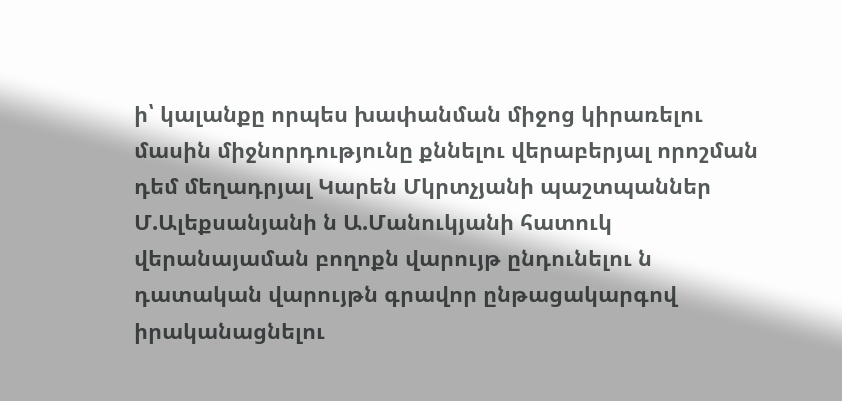ի՝ կալանքը որպես խափանման միջոց կիրառելու մասին միջնորդությունը քննելու վերաբերյալ որոշման դեմ մեղադրյալ Կարեն Մկրտչյանի պաշտպաններ Մ.Ալեքսանյանի ն Ա.Մանուկյանի հատուկ վերանայաման բողոքն վարույթ ընդունելու ն դատական վարույթն գրավոր ընթացակարգով իրականացնելու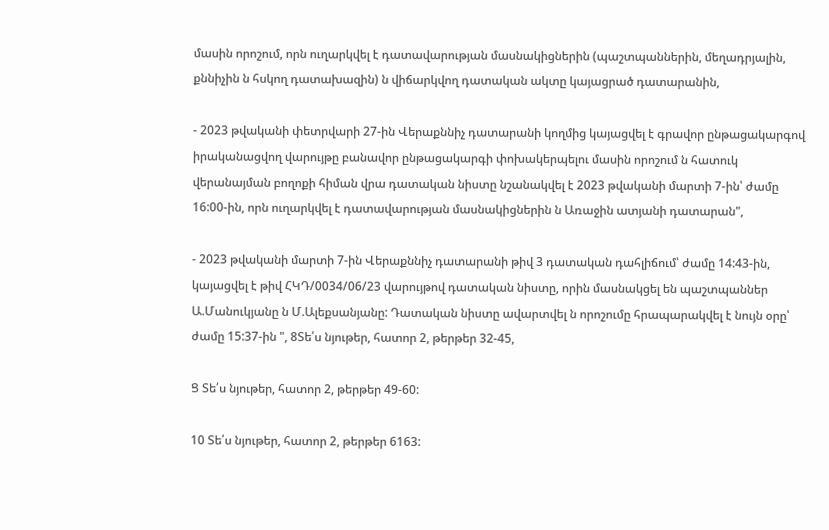մասին որոշում, որն ուղարկվել է դատավարության մասնակիցներին (պաշտպաններին, մեղադրյալին, քննիչին ն հսկող դատախազին) ն վիճարկվող դատական ակտը կայացրած դատարանին,

- 2023 թվականի փետրվարի 27-ին Վերաքննիչ դատարանի կողմից կայացվել է գրավոր ընթացակարգով իրականացվող վարույթը բանավոր ընթացակարգի փոխակերպելու մասին որոշում ն հատուկ վերանայման բողոքի հիման վրա դատական նիստը նշանակվել է 2023 թվականի մարտի 7-ին՝ ժամը 16:00-ին, որն ուղարկվել է դատավարության մասնակիցներին ն Առաջին ատյանի դատարան",

- 2023 թվականի մարտի 7-ին Վերաքննիչ դատարանի թիվ 3 դատական դահլիճում՝ ժամը 14:43-ին, կայացվել է թիվ ՀԿԴ/0034/06/23 վարույթով դատական նիստը, որին մասնակցել են պաշտպաններ Ա.Մանուկյանը ն Մ.Ալեքսանյանը: Դատական նիստը ավարտվել ն որոշումը հրապարակվել է նույն օրը՝ ժամը 15:37-ին ", 8Տե՛ս նյութեր, հատոր 2, թերթեր 32-45,

Ց Տե՛ս նյութեր, հատոր 2, թերթեր 49-60:

10 Տե՛ս նյութեր, հատոր 2, թերթեր 6163: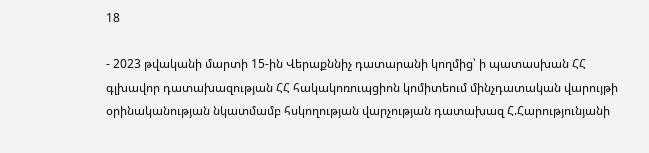18

- 2023 թվականի մարտի 15-ին Վերաքննիչ դատարանի կողմից՝ ի պատասխան ՀՀ գլխավոր դատախազության ՀՀ հակակոռուպցիոն կոմիտեում մինչդատական վարույթի օրինականության նկատմամբ հսկողության վարչության դատախազ Հ.Հարությունյանի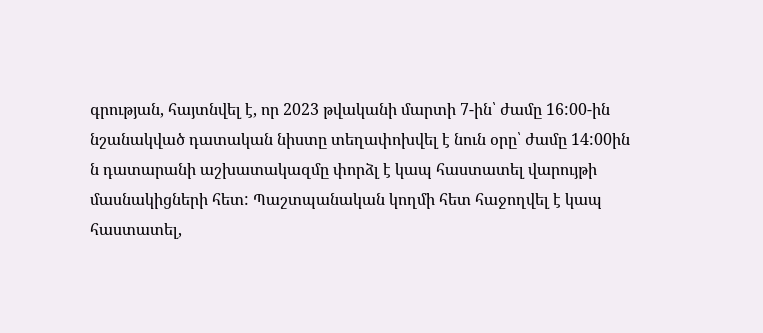գրության, հայտնվել է, որ 2023 թվականի մարտի 7-ին՝ ժամը 16:00-ին նշանակված դատական նիստը տեղափոխվել է նուն օրը՝ ժամը 14:00ին ն դատարանի աշխատակազմը փորձլ է կապ հաստատել վարույթի մասնակիցների հետ: Պաշտպանական կողմի հետ հաջողվել է կապ հաստատել,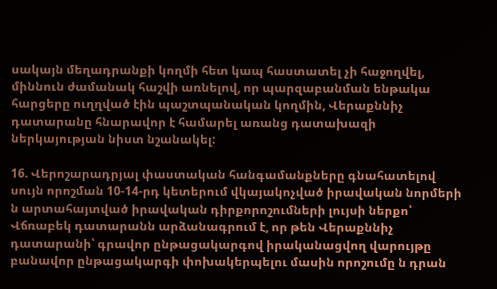սակայն մեղադրանքի կողմի հետ կապ հաստատել չի հաջողվել, միննուն ժամանակ հաշվի առնելով, որ պարզաբանման ենթակա հարցերը ուղղված էին պաշտպանական կողմին, Վերաքննիչ դատարանը հնարավոր է համարել առանց դատախազի ներկայության նիստ նշանակել:

16. Վերոշարադրյալ փաստական հանգամանքները գնահատելով սույն որոշման 10-14-րդ կետերում վկայակոչված իրավական նորմերի ն արտահայտված իրավական դիրքորոշումների լույսի ներքո՝ Վճռաբեկ դատարանն արձանագրում է, որ թեն Վերաքննիչ դատարանի՝ գրավոր ընթացակարգով իրականացվող վարույթը բանավոր ընթացակարգի փոխակերպելու մասին որոշումը ն դրան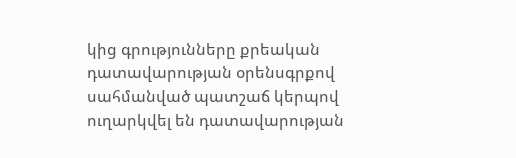կից գրությունները քրեական դատավարության օրենսգրքով սահմանված պատշաճ կերպով ուղարկվել են դատավարության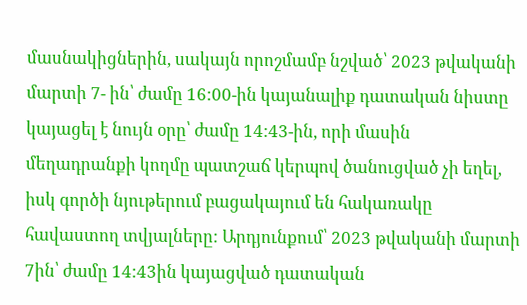մասնակիցներին, սակայն որոշմամբ նշված՝ 2023 թվականի մարտի 7- ին՝ ժամը 16:00-ին կայանալիք դատական նիստը կայացել է նույն օրը՝ ժամը 14:43-ին, որի մասին մեղադրանքի կողմը պատշաճ կերպով ծանուցված չի եղել, իսկ գործի նյութերում բացակայում են հակառակը հավաստող տվյալները: Արդյունքում՝ 2023 թվականի մարտի 7ին՝ ժամը 14:43ին կայացված դատական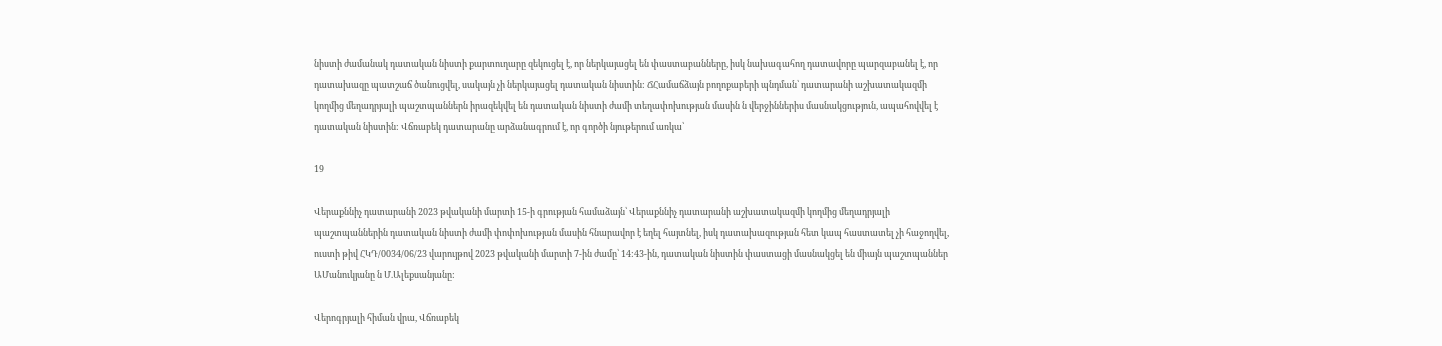նիստի ժամանակ դատական նիստի քարտուղարը զեկուցել է, որ ներկայացել են փաստաբանները, իսկ նախագահող դատավորը պարզաբանել է, որ դատախազը պատշաճ ծանուցվել, սակայն չի ներկայացել դատական նիստին: ՃՀամաճձայն բողոքաբերի պնդման՝ դատարանի աշխատակազմի կողմից մեղադրյալի պաշտպաններն իրազեկվել են դատական նիստի ժամի տեղափոխության մասին ն վերջիններիս մասնակցություն, ապահովվել է դատական նիստին: Վճռաբեկ դատարանը արձանագրում է, որ գործի նյութերում առկա՝

19

Վերաքննիչ դատարանի 2023 թվականի մարտի 15-ի գրության համաձայն՝ Վերաքննիչ դատարանի աշխատակազմի կողմից մեղադրյալի պաշտպաններին դատական նիստի ժամի փոփոխության մասին հնարավոր է եղել հայտնել, իսկ դատախազության հետ կապ հաստատել չի հաջողվել, ուստի թիվ ՀԿԴ/0034/06/23 վարույթով 2023 թվականի մարտի 7-ին ժամը՝ 14:43-ին, դատական նիստին փաստացի մասնակցել են միայն պաշտպաններ ԱՄանուկյանը ն Մ.Ալեքսանյանը:

Վերոգրյալի հիման վրա, Վճռաբեկ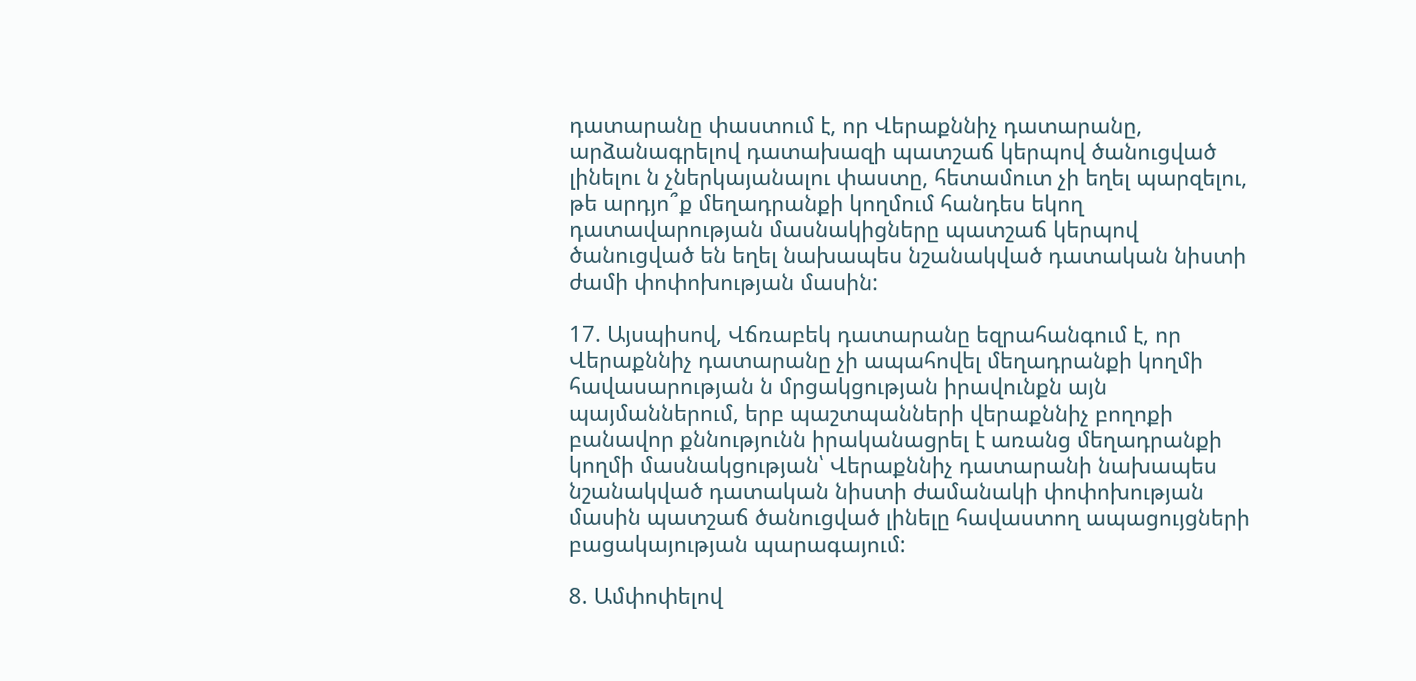դատարանը փաստում է, որ Վերաքննիչ դատարանը, արձանագրելով դատախազի պատշաճ կերպով ծանուցված լինելու ն չներկայանալու փաստը, հետամուտ չի եղել պարզելու, թե արդյո՞ք մեղադրանքի կողմում հանդես եկող դատավարության մասնակիցները պատշաճ կերպով ծանուցված են եղել նախապես նշանակված դատական նիստի ժամի փոփոխության մասին:

17. Այսպիսով, Վճռաբեկ դատարանը եզրահանգում է, որ Վերաքննիչ դատարանը չի ապահովել մեղադրանքի կողմի հավասարության ն մրցակցության իրավունքն այն պայմաններում, երբ պաշտպանների վերաքննիչ բողոքի բանավոր քննությունն իրականացրել է առանց մեղադրանքի կողմի մասնակցության՝ Վերաքննիչ դատարանի նախապես նշանակված դատական նիստի ժամանակի փոփոխության մասին պատշաճ ծանուցված լինելը հավաստող ապացույցների բացակայության պարագայում:

8. Ամփոփելով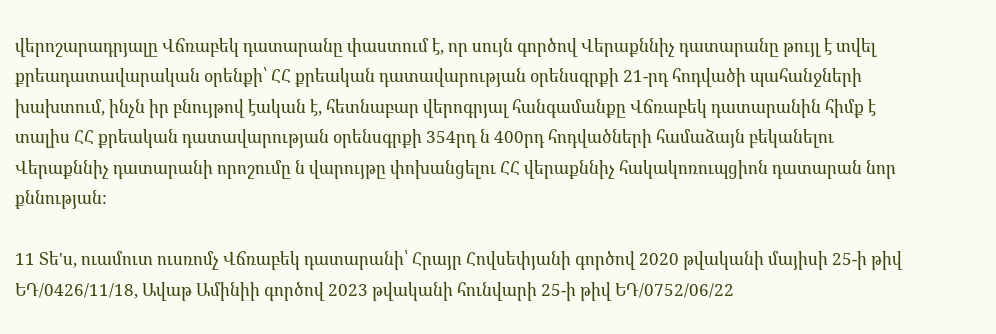վերոշարադրյալը Վճռաբեկ դատարանը փաստում է, որ սույն գործով Վերաքննիչ դատարանը թույլ է տվել քրեադատավարական օրենքի՝ ՀՀ քրեական դատավարության օրենսգրքի 21-րդ հոդվածի պահանջների խախտում, ինչն իր բնույթով էական է, հետնաբար վերոգրյալ հանգամանքը Վճռաբեկ դատարանին հիմք է տալիս ՀՀ քրեական դատավարության օրենսգրքի 354րդ ն 400րդ հոդվածների համաձայն բեկանելու Վերաքննիչ դատարանի որոշումը ն վարույթը փոխանցելու ՀՀ վերաքննիչ հակակոռուպցիոն դատարան նոր քննության:

11 Տե'ս, ուամուտ ուսռոմչ Վճռաբեկ դատարանի՝ Հրայր Հովսեփյանի գործով 2020 թվականի մայիսի 25-ի թիվ ԵԴ/0426/11/18, Ավաթ Ամինիի գործով 2023 թվականի հունվարի 25-ի թիվ ԵԴ/0752/06/22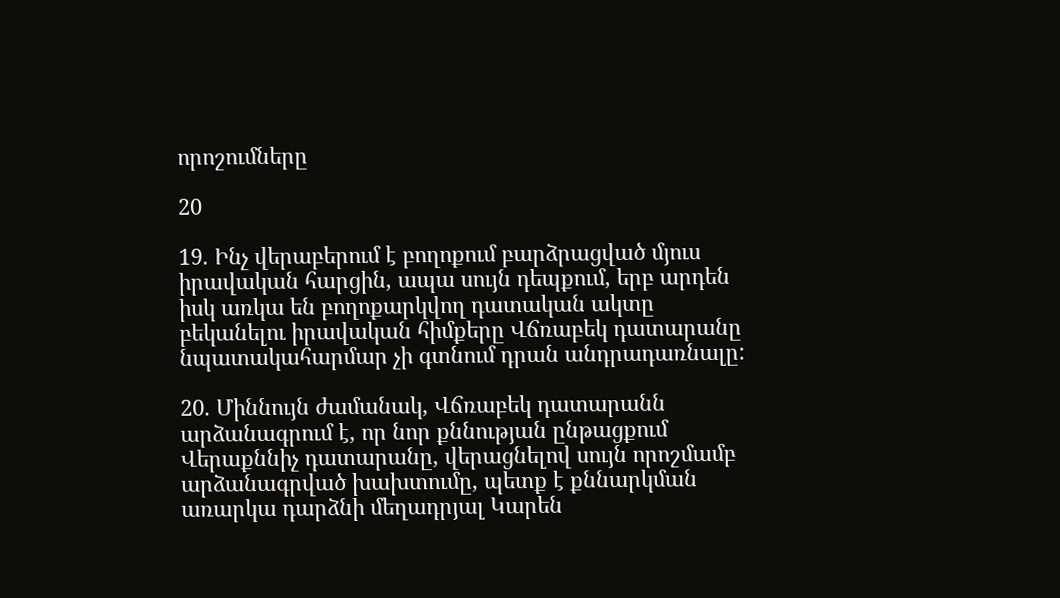որոշումները

20

19. Ինչ վերաբերում է բողոքում բարձրացված մյուս իրավական հարցին, ապա սույն դեպքում, երբ արդեն իսկ առկա են բողոքարկվող դատական ակտը բեկանելու իրավական հիմքերը Վճռաբեկ դատարանը նպատակահարմար չի գտնում դրան անդրադառնալը:

20. Միննույն ժամանակ, Վճռաբեկ դատարանն արձանագրում է, որ նոր քննության ընթացքում Վերաքննիչ դատարանը, վերացնելով սույն որոշմամբ արձանագրված խախտումը, պետք է քննարկման առարկա դարձնի մեղադրյալ Կարեն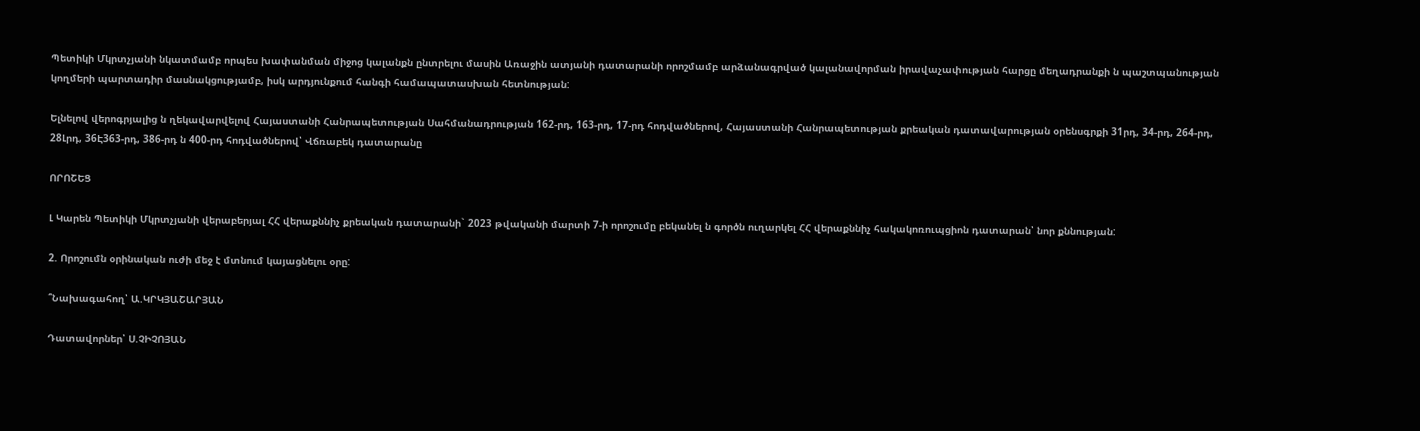Պետիկի Մկրտչյանի նկատմամբ որպես խափանման միջոց կալանքն ընտրելու մասին Առաջին ատյանի դատարանի որոշմամբ արձանագրված կալանավորման իրավաչափության հարցը մեղադրանքի ն պաշտպանության կողմերի պարտադիր մասնակցությամբ, իսկ արդյունքում հանգի համապատասխան հետնության:

Ելնելով վերոգրյալից ն ղեկավարվելով Հայաստանի Հանրապետության Սահմանադրության 162-րդ, 163-րդ, 17-րդ հոդվածներով, Հայաստանի Հանրապետության քրեական դատավարության օրենսգրքի 31րդ, 34-րդ, 264-րդ, 28Լրդ, 36Է363-րդ, 386-րդ ն 400-րդ հոդվածներով՝ Վճռաբեկ դատարանը

ՈՐՈՇԵՑ

Լ Կարեն Պետիկի Մկրտչյանի վերաբերյալ ՀՀ վերաքննիչ քրեական դատարանի` 2023 թվականի մարտի 7-ի որոշումը բեկանել ն գործն ուղարկել ՀՀ վերաքննիչ հակակոռուպցիոն դատարան՝ նոր քննության:

2. Որոշումն օրինական ուժի մեջ է մտնում կայացնելու օրը:

՞Նախագահող՝ Ա.ԿՐԿՅԱՇԱՐՅԱՆ

Դատավորներ՝ Ս.ՉԻՉՈՅԱՆ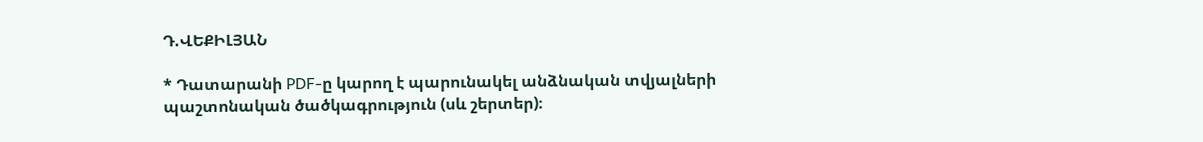Դ.ՎԵՔԻԼՅԱՆ

* Դատարանի PDF-ը կարող է պարունակել անձնական տվյալների պաշտոնական ծածկագրություն (սև շերտեր)։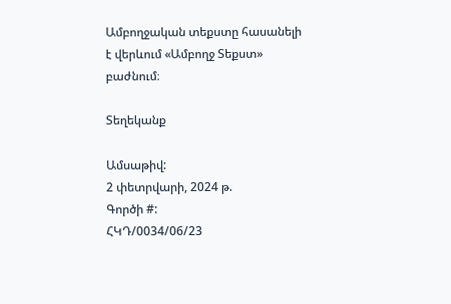Ամբողջական տեքստը հասանելի է վերևում «Ամբողջ Տեքստ» բաժնում։

Տեղեկանք

Ամսաթիվ:
2 փետրվարի, 2024 թ.
Գործի #:
ՀԿԴ/0034/06/23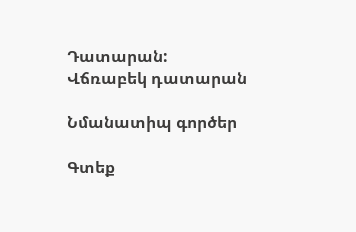Դատարան:
Վճռաբեկ դատարան

Նմանատիպ գործեր

Գտեք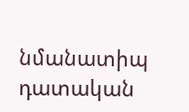նմանատիպ դատական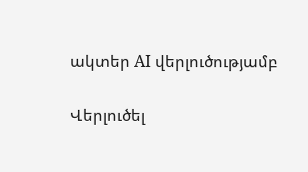ակտեր AI վերլուծությամբ

Վերլուծել